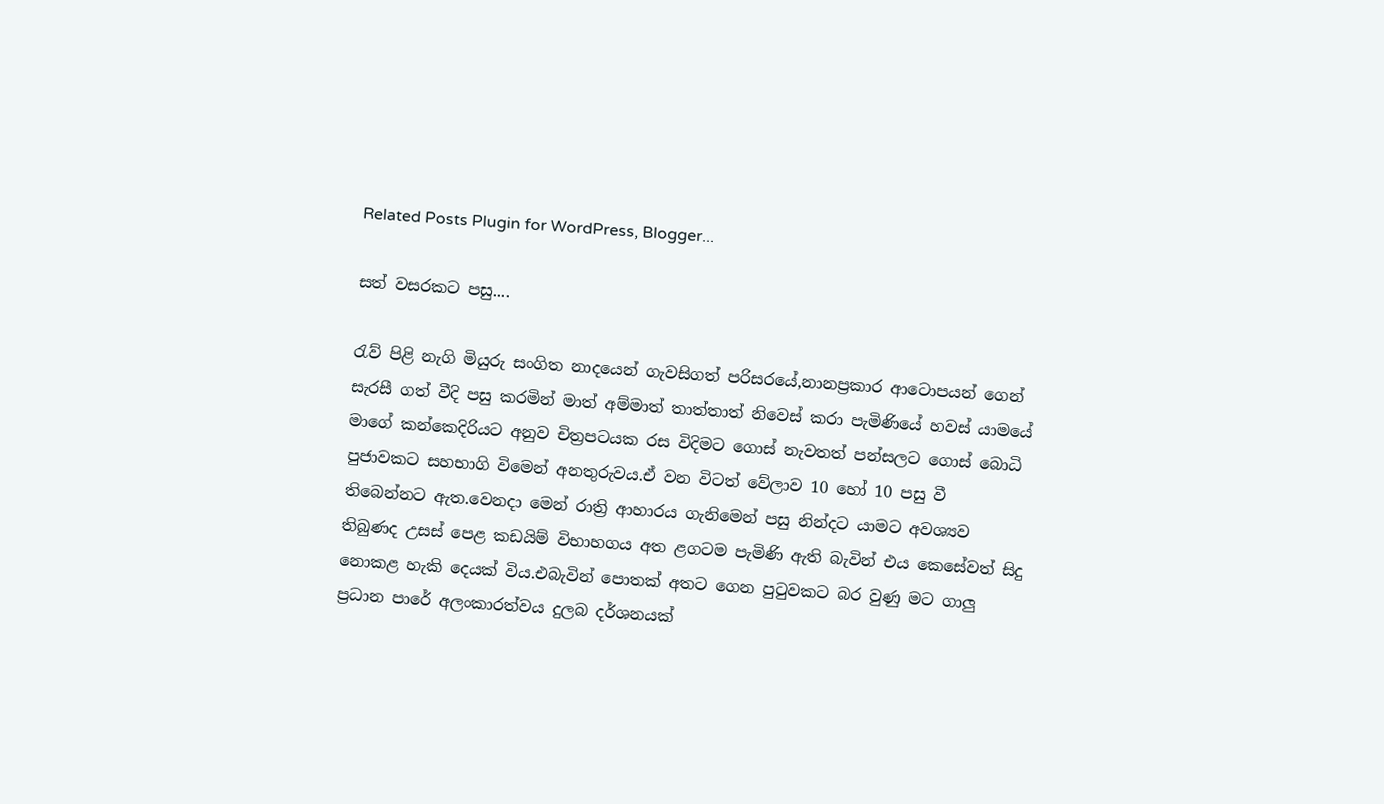Related Posts Plugin for WordPress, Blogger...

සත් වසරකට පසු....

රැව් පිළි නැගි මියුරු සංගිත නාදයෙන් ගැවසිගත් පරිසරයේ,නානප්‍රකාර ආටොපයන් ගෙන් සැරසී ගත් වීදි පසු කරමින් මාත් අම්මාත් තාත්තාත් නිවෙස් කරා පැමිණියේ හවස් යාමයේ මාගේ කන්කෙදිරියට අනුව චිත්‍රපටයක රස විදිමට ගොස් නැවතත් පන්සලට ගොස් බොධි පුජාවකට සහභාගි විමෙන් අනතුරුවය.ඒ වන විටත් වේලාව 10 හෝ 10 පසු වී තිබෙන්නට ඇත.වෙනදා මෙන් රාත්‍රි ආහාරය ගැනිමෙන් පසු නින්දට යාමට අවශ්‍යව තිබුණද උසස් පෙළ කඩයිම් විභාහගය අත ළගටම පැමිණි ඇති බැවින් එය කෙසේවත් සිදු නොකළ හැකි දෙයක් විය.එබැවින් පොතක් අතට ගෙන පු‍ටුවකට බර වුණු මට ගාලු ප්‍රධාන පාරේ අලංකාරත්වය දුලබ දර්ශනයක්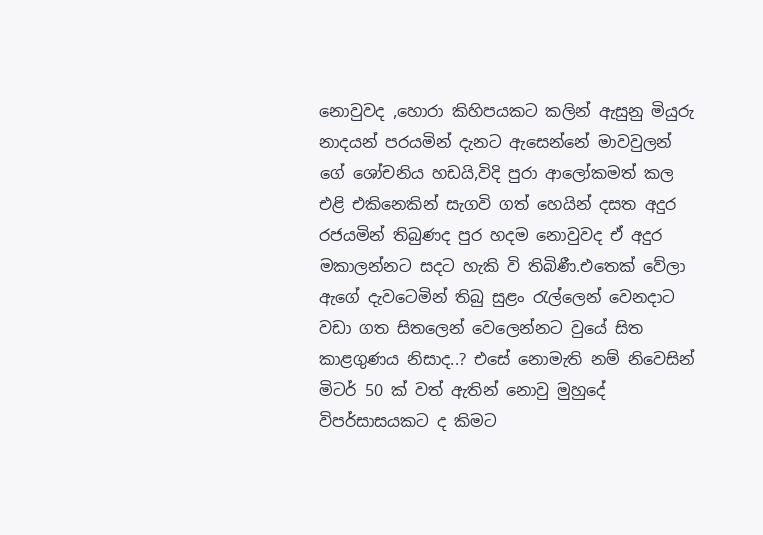නොවුවද ,හොරා කිහිපයකට කලින් ඇසුනු මියුරු නාදයන් පරයමින් දැනට ඇසෙන්නේ මාවවුලන් ගේ ශෝචනිය හඩයි,විදි පුරා ආලෝකමත් කල එළි එකිනෙකින් සැගවි ගත් හෙයින් දසත අදුර රජයමින් තිබුණද පුර හදම නොවුවද ඒ අදුර මකාලන්නට සදට හැකි වි තිබිණී.එතෙක් වේලා ඇගේ දැවටෙමින් තිබු සුළං ‍රැල්ලෙන් වෙනදාට වඩා ගත සිතලෙන් වෙලෙන්නට වුයේ සිත කාළගුණය නිසාද..? එසේ නොමැති නම් නිවෙසින් මිටර් 50 ක් වත් ඇතින් නොවු මුහුදේ විපර්සාසයකට ද කිමට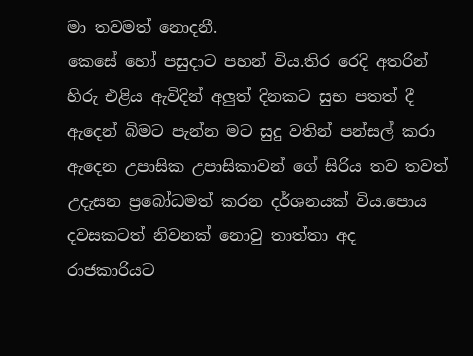මා තවමත් නොදනී.
කෙසේ හෝ පසුදාට පහන් විය.තිර රෙදි අතරින් හිරු එළිය ඇවිදින් අලුත් දිනකට සුභ පතත් දී ඇදෙන් බිමට පැන්න මට සුදු වතින් පන්සල් කරා ඇදෙන උපාසික උපාසිකාවන් ගේ සිරිය තව තවත් උදැසන ප්‍රබෝධමත් කරන දර්ශනයක් විය.පොය දවසකටත් නිවනක් නොවු තාත්තා අද රාජකාරියට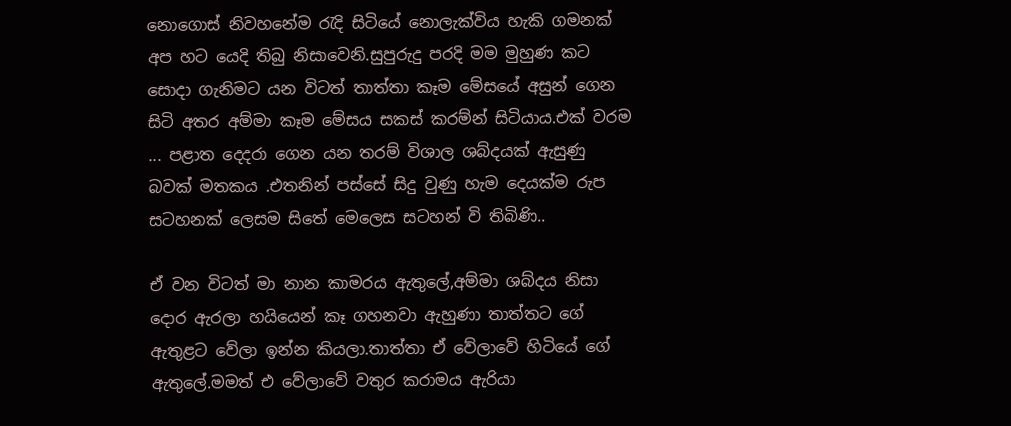නොගොස් නිවහනේම ‍රැදි සිටියේ නොලැක්විය හැකි ගමනක් අප හට යෙදි තිබු නිසාවෙනි.සුපුරුදු පරදි මම මුහුණ කට සොදා ගැනිමට යන විටත් තාත්තා කෑම මේසයේ අසුන් ගෙන සිටි අතර අම්මා කෑම මේසය සකස් කරම්න් සිටියාය.එක් වරම ... පළාත දෙදරා ගෙන යන තරම් විශාල ශබ්දයක් ඇසුණු බවක් මතකය .එතනින් පස්සේ සිදු වුණු හැම දෙයක්ම රුප සටහනක් ලෙසම සිතේ මෙලෙස සටහන් වි තිබිණි..

ඒ වන විටත් මා නාන කාමරය ඇතුලේ,අම්මා ශබ්දය නිසා දොර ඇරලා හයියෙන් කෑ ගහනවා ඇහුණා තාත්තට ගේ ඇතුළට වේලා ඉන්න කියලා.තාත්තා ඒ වේලාවේ හිටියේ ගේ ඇතුලේ.මමත් එ වේලාවේ වතුර කරාමය ඇරියා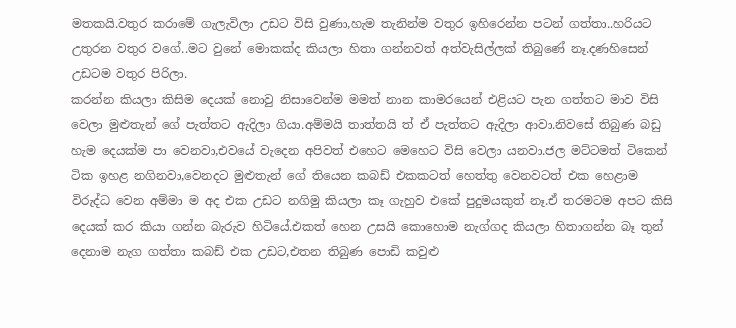මතකයි.වතුර කරාමේ ගැලැවිලා උඩට විසි වුණා,හැම තැනින්ම වතුර ඉහිරෙන්න පටන් ගත්තා..හරියට උතුරන වතුර වගේ..මට වුනේ මොකක්ද කියලා හිතා ගන්නවත් අත්වැසිල්ලක් තිබුණේ නෑ.දණහිසෙන් උඩටම වතුර පිරිලා.
කරන්න කියලා කිසිම දෙයක් නොවු නිසාවෙන්ම මමත් නාන කාමරයෙන් එළියට පැන ගත්තට මාව විසි වෙලා මුළුතැන් ගේ පැත්තට ඇදිලා ගියා.අම්මයි තාත්තයි ත් ඒ පැත්තට ඇදිලා ආවා.නිවසේ තිබුණ බඩු හැම දෙයක්ම පා වෙනවා,එවයේ වැදෙන අපිවත් එහෙට මෙහෙට විසි වෙලා යනවා.ජල මට්ටමත් ටිකෙන් ටික ඉහළ නගිනවා,වෙනදට මුළුතැන් ගේ තියෙන කබඩ් එකකටත් හෙත්තු වෙනවටත් එක හෙළාම විරුද්ධ වෙන අම්මා ම අද එක උඩට නගිමු කියලා කෑ ගැහුව එකේ පුදුමයකුත් නෑ.ඒ තරමටම අපට කිසි දෙයක් කර කියා ගන්න බැරුව හිටියේ.එකත් හෙන උසයි කොහොම නැග්ගද කියලා හිතාගන්න බෑ තුන් දෙනාම නැග ගත්තා කබඩ් එක උඩට,එතන තිබුණ පොඩි කවුළු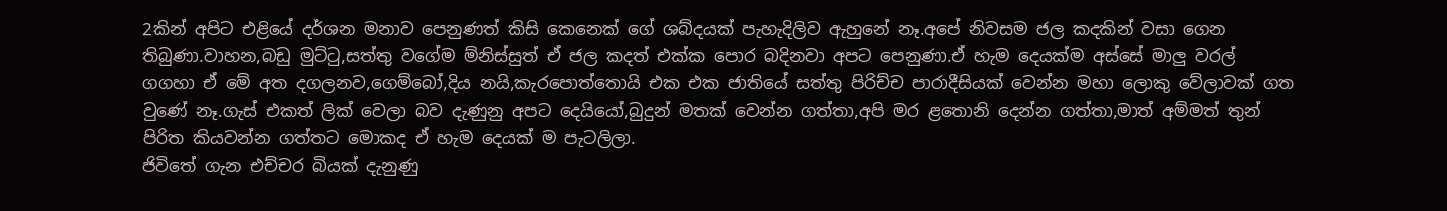2කින් අපිට එළියේ දර්ශන මනාව පෙනුණත් කිසි කෙනෙක් ගේ ශබ්දයක් පැහැදිලිව ඇහුනේ නෑ.අපේ නිවසම ජල කදකින් වසා ගෙන තිබුණා.වාහන,බඩු මුට්‍ටු,සත්තු වගේම ම්නිස්සුත් ඒ ජල කදත් එක්ක පොර බදිනවා අපට පෙනුණා.ඒ හැම දෙයක්ම අස්සේ මාලු වරල් ගගහා ඒ මේ අත දගලනව,ගෙම්බෝ,දිය නයි,කැරපොත්තොයි එක එක ජාතියේ සත්තු පිරිච්ච පාරාදීසියක් වෙන්න මහා ලොකු වේලාවක් ගත වුණේ නෑ.ගැස් එකත් ලික් වෙලා බව දැණුනු අපට දෙයියෝ,බුදුන් මතක් වෙන්න ගත්තා,අපි මර ළතොනි දෙන්න ගත්තා,මාත් අම්මත් තුන් පිරිත කියවන්න ගත්තට මොකද ඒ හැම දෙයක් ම පැටලිලා.
ජිවිතේ ගැන එච්චර බියක් දැනුණු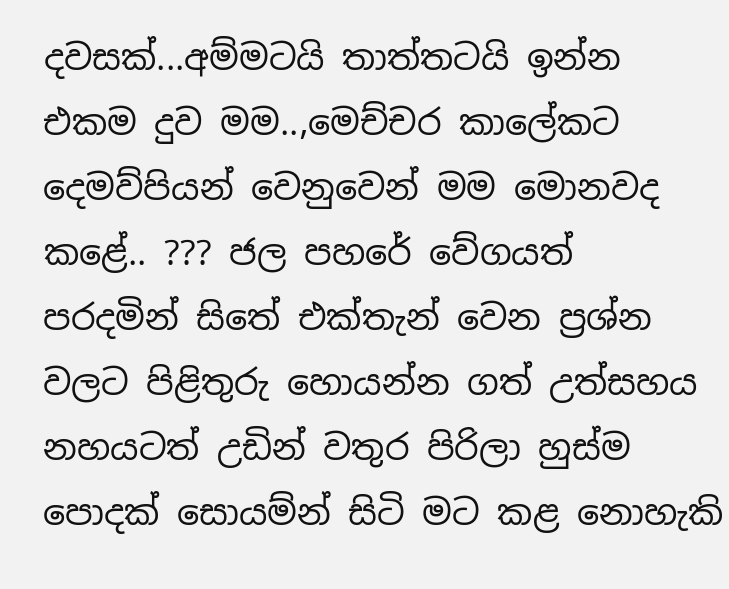දවසක්...අම්මටයි තාත්තටයි ඉන්න එකම දුව මම..,මෙච්චර කාලේකට දෙමව්පියන් වෙනුවෙන් මම මොනවද කළේ.. ??? ජල පහරේ වේගයත් පරදමින් සිතේ එක්තැන් වෙන ප්‍රශ්න වලට පිළිතුරු හොයන්න ගත් උත්සහය නහයටත් උඩින් වතුර පිරිලා හුස්ම පොදක් සොයම්න් සිටි මට කළ නොහැකි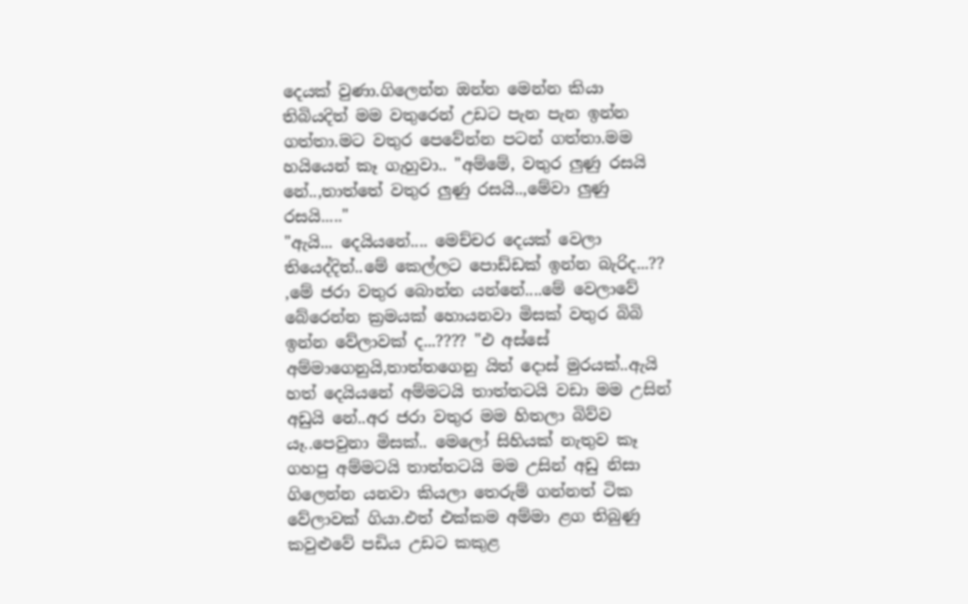දෙයක් වුණා.ගිලෙන්න ඔන්න මෙන්න කියා තිබියදිත් මම වතුරෙන් උඩට පැන පැන ඉන්න ගත්තා.මට වතුර පෙවේන්න පටන් ගත්තා.මම හයියෙන් කෑ ගැහුවා.. "අම්මේ, වතුර ලුණු රසයි නේ..,තාත්තේ වතුර ලුණු රසයි..,මේවා ලුණු රසයි....."
"ඇයි... දෙයියනේ.... මෙච්චර දෙයක් වෙලා තියෙද්දිත්..මේ කෙල්ලට පොඩ්ඩක් ඉන්න බැරිද...?? ,මේ ජරා වතුර බොන්න යන්නේ....මේ වෙලාවේ බේරෙන්න ක්‍රමයක් හොයනවා මිසක් වතුර බිබි ඉන්න වේලාවක් ද...???? "එ අස්සේ අම්මාගෙනුයි,තාත්තගෙනු යිත් දොස් මුරයක්..ඇයි හත් දෙයියනේ අම්මටයි තාත්තටයි වඩා මම උසින් අඩුයි නේ..අර ජරා වතුර මම හිතලා බිව්ව යෑ..පෙවුනා මිසක්.. මෙලෝ සිහියක් නැතුව කෑ ගහපු අම්මටයි තාත්තටයි මම උසින් අඩු නිසා ගිලෙන්න යනවා කියලා තෙරුම් ගන්නත් ටික වේලාවක් ගියා.එත් එක්කම අම්මා ළග තිබුණු කවුළුවේ පඩිය උඩට කකුළ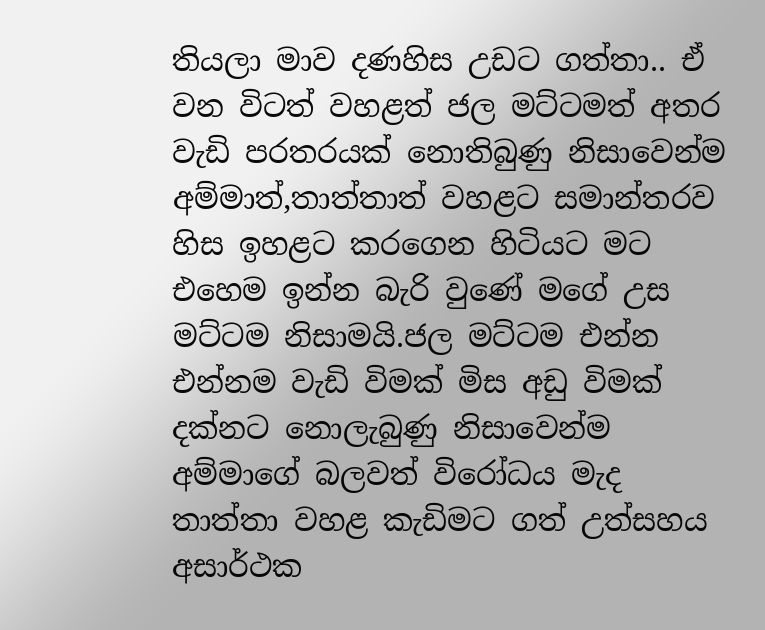තියලා මාව දණහිස උඩට ගත්තා.. ඒ වන විටත් වහළත් ජල මට්ටමත් අතර වැඩි පරතරයක් නොතිබුණු නිසාවෙන්ම අම්මාත්,තාත්තාත් වහළට සමාන්තරව හිස ඉහළට කරගෙන හිටියට මට එහෙම ඉන්න බැරි වුණේ මගේ උස මට්ටම නිසාමයි.ජල මට්ටම එන්න එන්නම වැඩි විමක් මිස අඩු විමක් දක්නට නොලැබුණු නිසාවෙන්ම අම්මාගේ බලවත් විරෝධය මැද තාත්තා වහළ කැඩිමට ගත් උත්සහය අසාර්ථක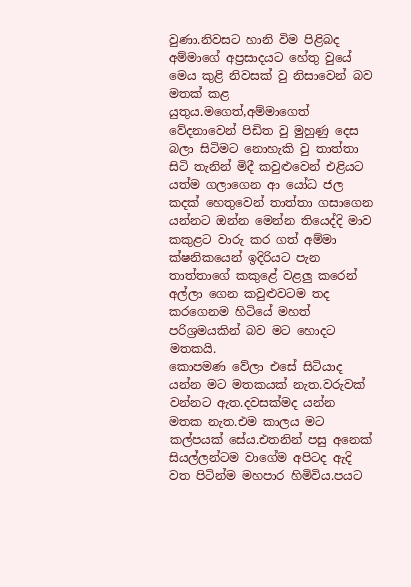වුණා.නිවසට හානි විම පිළිබද අම්මාගේ අප්‍රසාදයට හේතු වුයේ මෙය කුළි නිවසක් වු නිසාවෙන් බව මතක් කළ යුතුය.මගෙත්,අම්මාගෙත් වේදනාවෙන් පිඩිත වු මුහුණු දෙස බලා සිටිමට නොහැකි වු තාත්තා සිටි තැනින් මිදී කවුළුවෙන් එළියට යත්ම ගලාගෙන ආ යෝධ ජල කදක් හෙතුවෙන් තාත්තා ගසාගෙන යන්නට ඔන්න මෙන්න තියෙද්දි මාව කකුළට වාරු කර ගත් අම්මා ක්ෂනිකයෙන් ඉදිරියට පැන තාත්තාගේ කකුළේ වළලු කරෙන් අල්ලා ගෙන කවුළුවටම තද කරගෙනම හිටියේ මහත් පරිශ්‍රමයකින් බව මට හොදට මතකයි.
කොපමණ වේලා එසේ සිටියාද යන්න මට මතකයක් නැත.වරුවක් වන්නට ඇත.දවසක්මද යන්න මතක නැත.එම කාලය මට කල්පයක් සේය.එතනින් පසු අනෙක් සියල්ලන්ටම වාගේම අපිටද ඇදි වත පිටින්ම මහපාර හිමිවිය.පයට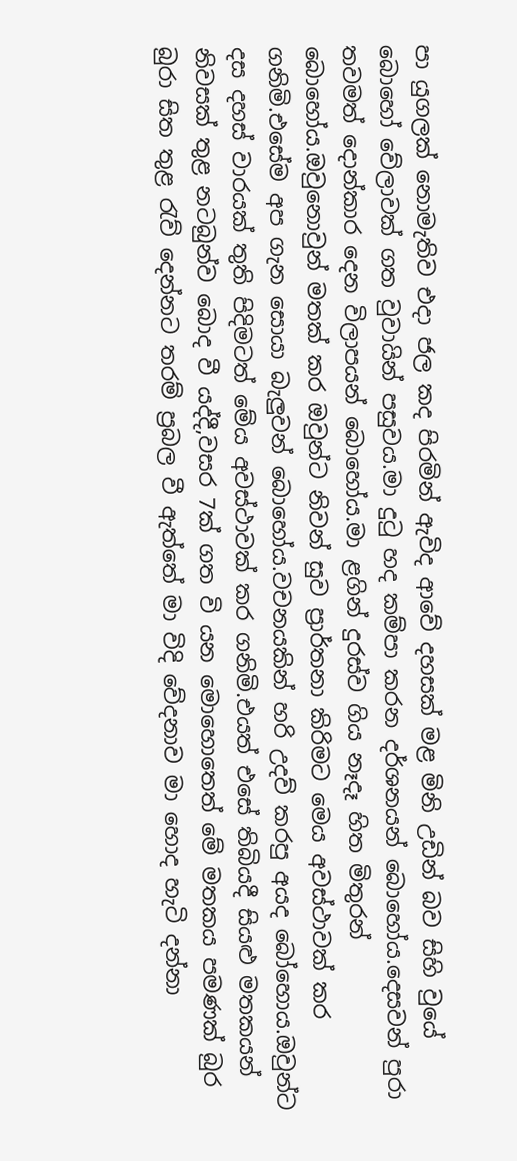පා යුගලක් නොමැතිව එදා ජල කද පිරමින් ඇවිද ආවේ දහසක් මළ මිනි උඩින් බව සිහි වුයේ බොහෝ වේලාවක් ගත වුවායින් පසුවය.මා දු‍ටු හද කම්පා කරන දර්ශනයන් බොහෝය.දෙසවන් පුරා තවමත් දොන්කාර දෙන විලාපයන් බොහෝය.මා ළගින් දුරස්ව ගිය නෑදෑ හිත මිතුරන් බොහෝය.ඔවුනොවුන් මතක් කර ඔවුන්ට නිවන් සුව ප්‍රාර්තනා කිරිමට මෙය අවස්ථාවක් කර ගනිමි.එසේම අප ගැන සොයා බැලුවන් බොහෝය.වචනයකින් හරි උදව් කරපු අයද බෝහොය.ඔවුන්ට දස දහස් වාරයක් තුති පිදිමටත් මේය අවස්ථාවක් කර ගනිමි.එයත් එසේ තිබියදී සියළු මතකයන් නිවසක් තුළ නටබුන්ව බොද වී යද්දී,වසර 7ක් ගත වි යන මොහොතෙත් මේ මතකය පමණක් බුර බුරා සිත තුළ ‍රැව් දෙන්නට තරම් ප්‍රබල වී ඇත්තේ මා විදි වේදනාව මා හොද හැටි දන්නා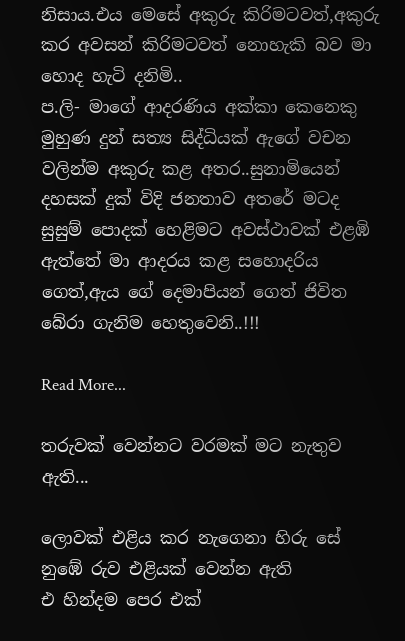නිසාය.එය මෙසේ අකුරු කිරිමටවත්,අකුරු කර අවසන් කිරිමටවත් නොහැකි බව මා හොද හැටි දනිමි..
ප.ලි- මාගේ ආදරණිය අක්කා කෙනෙකු මුහුණ දුන් සත්‍ය සිද්ධියක් ඇගේ වචන වලින්ම අකුරු කළ අතර..සුනාමියෙන් දහසක් දුක් විදි ජනතාව අතරේ මටද සුසුම් පොදක් හෙළිමට අවස්ථාවක් එළඹි ඇත්තේ මා ආදරය කළ සහොදරිය ගෙත්,ඇය ගේ දෙමාපියන් ගෙත් ජිවිත බේරා ගැනිම හෙතුවෙනි..!!!

Read More...

තරුවක් වෙන්නට වරමක් මට නැතුව ඇති...

ලොවක් එළිය කර නැගෙනා හිරු සේ
නුඹේ රුව එළියක් වෙන්න ඇති
එ හින්දම පෙර එක්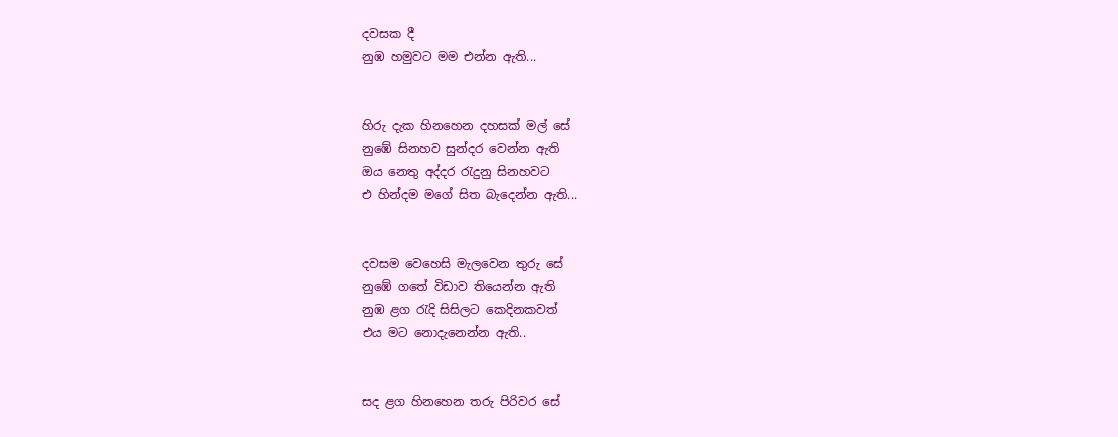දවසක දී
නුඹ හමුවට මම එන්න ඇති...


හිරු දැක හිනහෙන දහසක් මල් සේ
නුඹේ සිනහව සුන්දර වෙන්න ඇති
ඔය නෙතු අද්දර ‍රැදුනු සිනහවට
එ හින්දම මගේ සිත බැදෙන්න ඇති...


දවසම වෙහෙසි මැලවෙන තුරු සේ
නුඹේ ගතේ විඩාව තියෙන්න ඇති
නුඹ ළග ‍රැදි සිසිලට කෙදිනකවත්
එය මට නොදැනෙන්න ඇති..


සද ළග හිනහෙන තරු පිරිවර සේ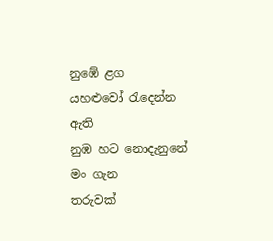නුඹේ ළග යහළුවෝ ‍රැදෙන්න ඇති
නුඹ හට නොදැනුනේ මං ගැන
තරුවක්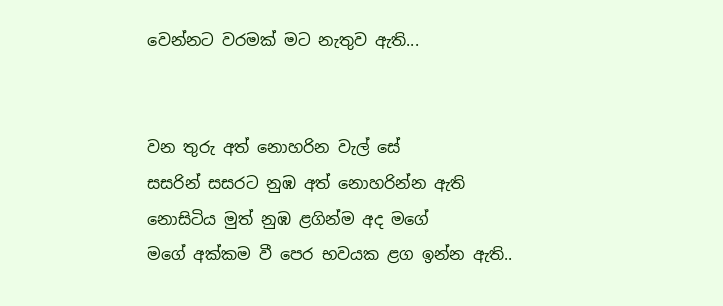වෙන්නට වරමක් මට නැතුව ඇති...


වන තුරු අත් නොහරින වැල් සේ
සසරින් සසරට නුඹ අත් නොහරින්න ඇති
නොසිටිය මුත් නුඹ ළගින්ම අද මගේ
මගේ අක්කම වී පෙර භවයක ළග ඉන්න ඇති..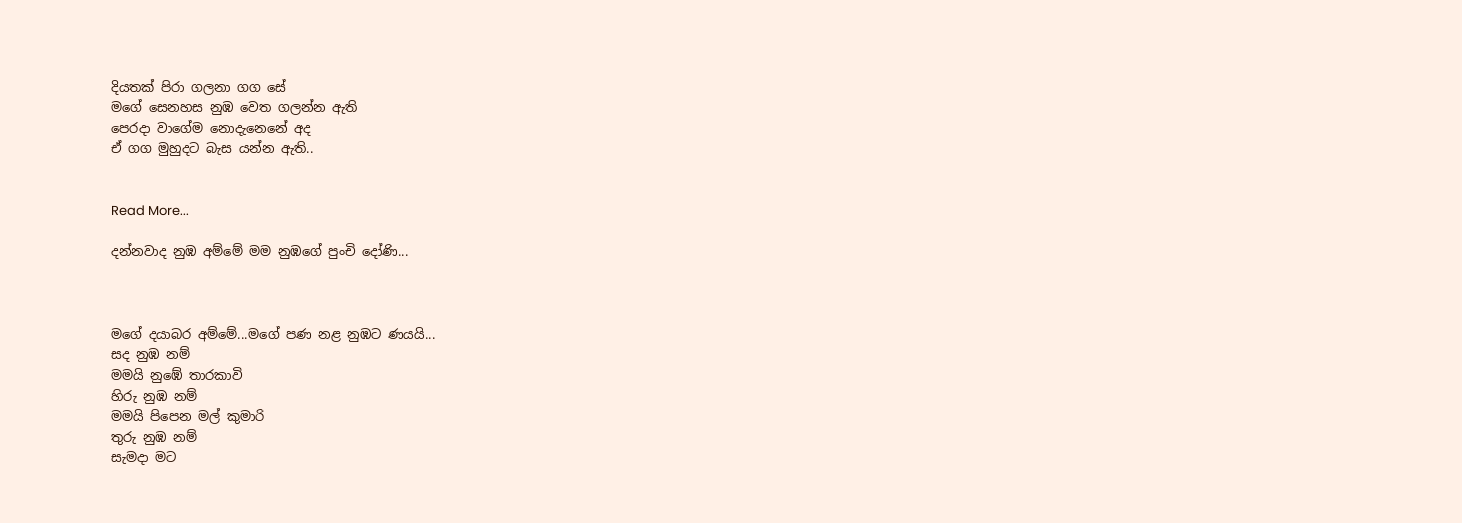දියතක් පිරා ගලනා ගග සේ
මගේ සෙනහස නුඹ වෙත ගලන්න ඇති
පෙරදා වාගේම නොදැනෙනේ අද
ඒ ගග මුහුදට බැස යන්න ඇති..


Read More...

දන්නවාද නුඹ අම්මේ මම නුඹගේ පුංචි දෝණි...



මගේ දයාබර අම්මේ...මගේ පණ නළ නුඹට ණයයි...
සද නුඹ නම්
මමයි නුඹේ තාරකාවි
හිරු නුඹ නම්
මමයි පිපෙන මල් කුමාරි
තුරු නුඹ නම්
සැමදා මට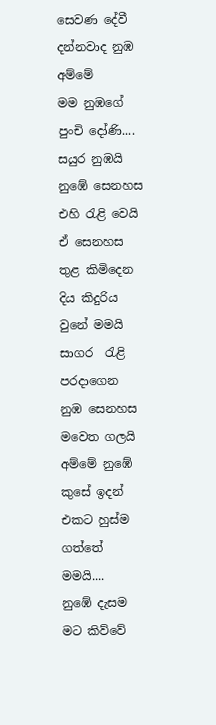සෙවණ දේවී
දන්නවාද නුඹ අම්මේ
මම නුඹගේ පුංචි දෝණි....
සයුර නුඹයි
නුඹේ සෙනහස එහි ‍රැළි වෙයි
ඒ සෙනහස තුළ කිමිදෙන
දිය කිදුරිය වුනේ මමයි
සාගර  ‍රැළි පරදාගෙන
නුඹ සෙනහස මවෙත ගලයි
අම්මේ නුඹේ කුසේ ඉදන්
එකට හුස්ම ගත්තේ මමයි....
නුඹේ දැසම මට කිව්වේ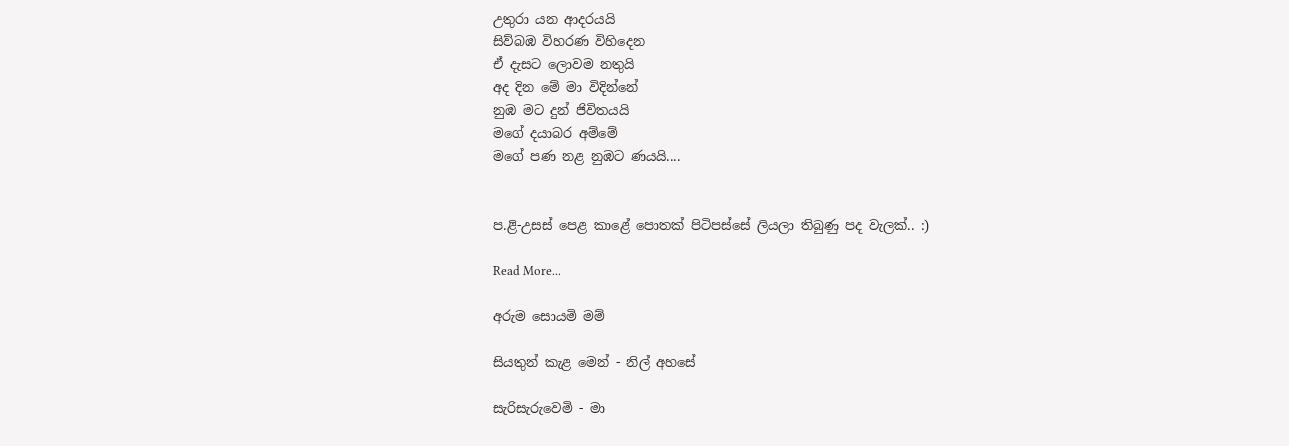උතුරා යන ආදරයයි
සිව්බඹ විහරණ විහිදෙන
ඒ දැසට ලොවම නතුයි
අද දින මේ මා විදින්නේ
නුඹ මට දුන් ජිවිතයයි
මගේ දයාබර අම්මේ
මගේ පණ නළ නුඹට ණයයි....


ප.ළි-උසස් පෙළ කාළේ පොතක් පිටිපස්සේ ලියලා තිබුණු පද වැලක්.. :)

Read More...

අරුම සොයමි මම්

සියතුන් කැළ මෙන් - නිල් අහසේ

සැරිසැරුවෙමි - මා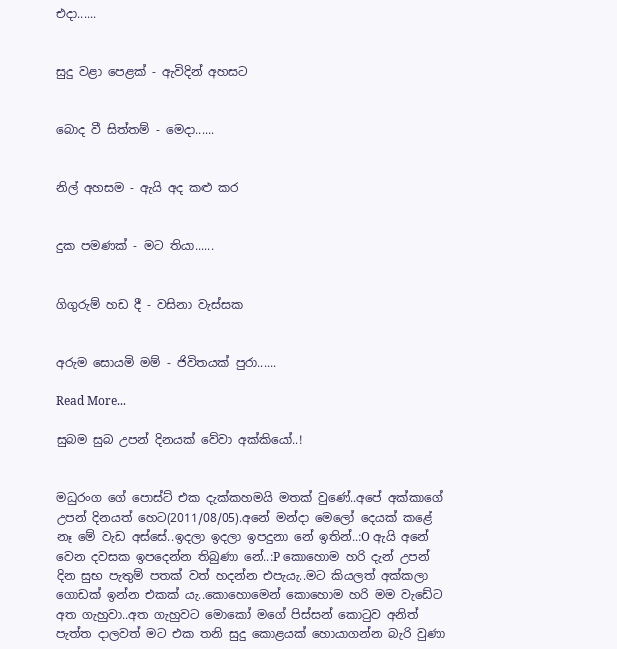එදා......


සුදු වළා පෙළක් - ඇවිදින් අහසට


බොද වී සිත්තම් - මෙදා......


නිල් අහසම - ඇයි අද කළු කර


දුක පමණක් - මට තියා......


ගිගුරුම් හඩ දී - වසිනා වැස්සක


අරුම සොයමි මම් - ජිවිතයක් පුරා......

Read More...

සුබම සුබ උපන් දිනයක් වේවා අක්කියෝ..!


මධුරංග ගේ පොස්ට් එක දැක්කහමයි මතක් වුණේ..අපේ අක්කාගේ උපන් දිනයත් හෙට(2011/08/05).අනේ මන්දා මෙලෝ දෙයක් කළේ නෑ මේ වැඩ අස්සේ..ඉදලා ඉදලා ඉපදුනා නේ ඉතින්..:O ඇයි අනේ වෙන දවසක ඉපදෙන්න තිබුණා නේ..:P කොහොම හරි දැන් උපන් දින සුභ පැතුම් පතක් වත් හදන්න එපැයැ..මට කියලත් අක්කලා ගොඩක් ඉන්න එකක් යැ..කොහොමෙන් කොහොම හරි මම වැඩේට අත ගැහුවා..අත ගැහුවට මොකෝ මගේ පිස්සන් කො‍ටුව අනිත් පැත්ත දාලවත් මට එක තනි සුදු කොළයක් හොයාගන්න බැරි වුණා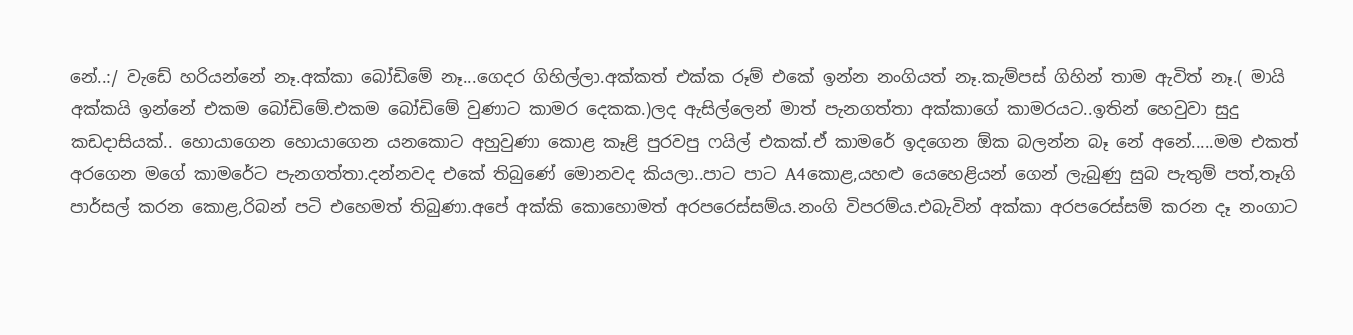නේ..:/ වැඩේ හරියන්නේ නෑ.අක්කා බෝඩිමේ නෑ...ගෙදර ගිහිල්ලා.අක්කත් එක්ක රූම් එකේ ඉන්න නංගියත් නෑ.කැම්පස් ගිහින් තාම ඇවිත් නෑ.( මායි අක්කයි ඉන්නේ එකම බෝඩිමේ.එකම බෝඩිමේ වුණාට කාමර දෙකක.)ලද ඇසිල්ලෙන් මාත් පැනගත්තා අක්කාගේ කාමරයට..ඉතින් හෙවුවා සුදු කඩදාසියක්.. හොයාගෙන හොයාගෙන යනකොට අහුවුණා කොළ කෑළි පුරවපු ෆයිල් එකක්.ඒ කාමරේ ඉදගෙන ඕක බලන්න බෑ නේ අනේ.....මම එකත් අරගෙන මගේ කාමරේට පැනගත්තා.දන්නවද එකේ තිබුණේ මොනවද කියලා..පාට පාට A4කොළ,යහළු යෙහෙළියන් ගෙන් ලැබුණු සුබ පැතුම් පත්,තෑගි පාර්සල් කරන කොළ,රිබන් පටි එහෙමත් තිබුණා.අපේ අක්කි කොහොමත් අරපරෙස්සම්ය.නංගි විපරම්ය.එබැවින් අක්කා අරපරෙස්සම් කරන දෑ නංගාට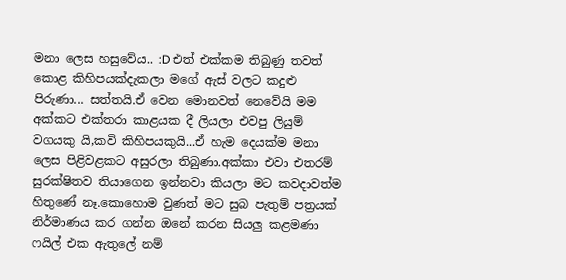මනා ලෙස හසුවේය.. :D එත් එක්කම තිබුණු තවත් කොළ කිහිපයක්දැකලා මගේ ඇස් වලට කදුළු පිරුණා... සත්තයි.ඒ වෙන මොනවත් නෙවේයි මම අක්කට එක්තරා කාළයක දී ලියලා එවපු ලියුම් වගයකු යි,කවි කිහිපයකුයි...ඒ හැම දෙයක්ම මනා ලෙස පිළිවළකට අසුරලා තිබුණා.අක්කා එවා එතරම් සුරක්ෂිතව තියාගෙන ඉන්නවා කියලා මට කවදාවත්ම හිතුණේ නෑ.කොහොම වුණත් මට සුබ පැතුම් පත්‍රයක් නිර්මාණය කර ගන්න ඔනේ කරන සියලු කළමණා ෆයිල් එක ඇතුලේ නම්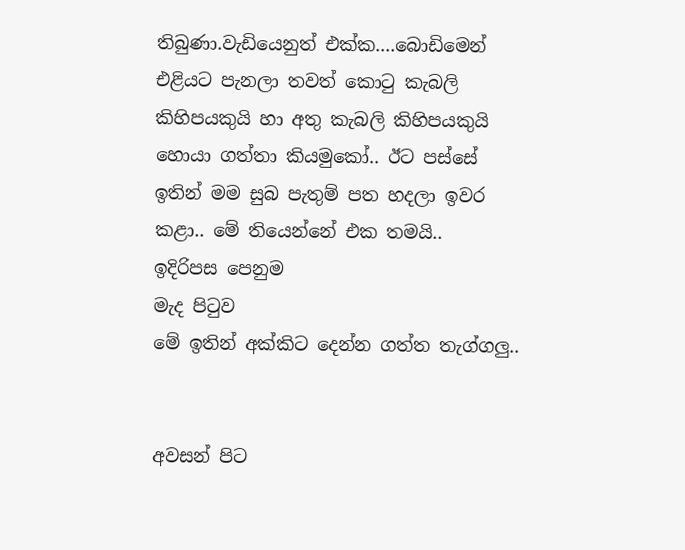තිබුණා.වැඩියෙනුත් එක්ක....බොඩිමෙන් එළියට පැනලා තවත් කො‍ටු කැබලි කිහිපයකුයි හා අතු කැබලි කිහිපයකුයි හොයා ගත්තා කියමුකෝ.. ඊට පස්සේ ඉතින් මම සුබ පැතුම් පත හදලා ඉවර කළා.. මේ තියෙන්නේ එක තමයි..
ඉදිරිපස පෙනුම
මැද පිටුව
මේ ඉතින් අක්කිට දෙන්න ගත්ත තැග්ගලු..


අවසන් පිට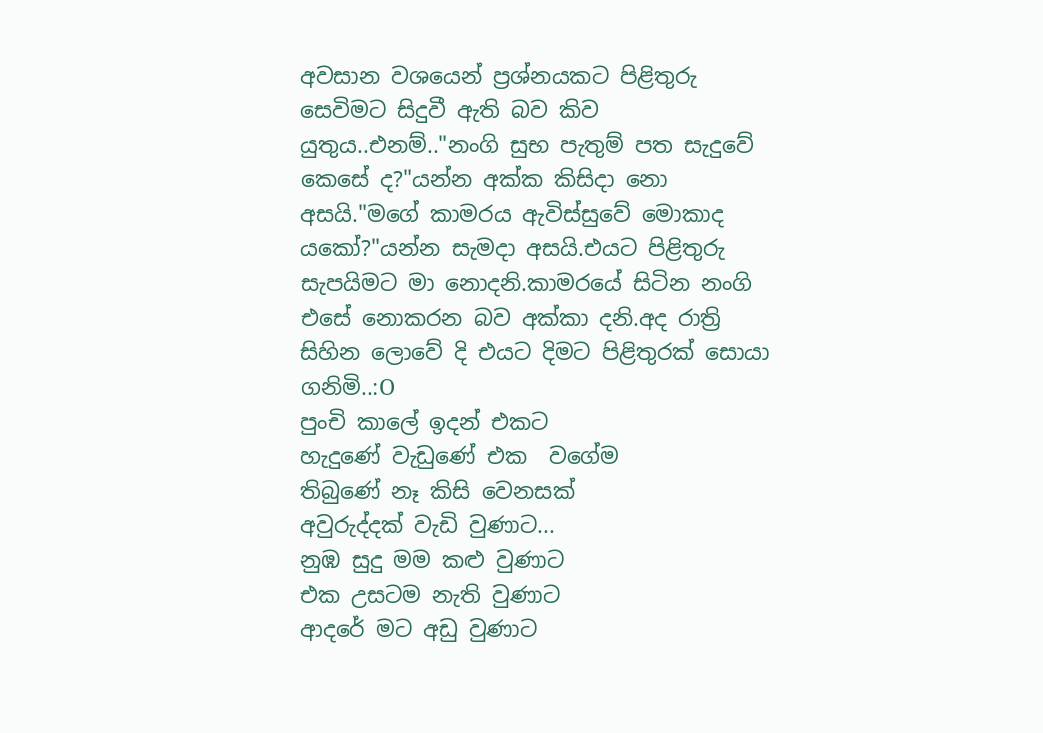අවසාන වශයෙන් ප්‍රශ්නයකට පිළිතුරු සෙවිමට සිදුවී ඇති බව කිව යුතුය..එනම්.."නංගි සුභ පැතුම් පත සැදුවේ කෙසේ ද?"යන්න අක්ක කිසිදා නො අසයි."මගේ කාමරය ඇවිස්සුවේ මොකාද යකෝ?"යන්න සැමදා අසයි.එයට පිළිතුරු සැපයිමට මා නොදනි.කාමරයේ සිටින නංගි එසේ නොකරන බව අක්කා දනි.අද රාත්‍රි සිහින ලොවේ දි එයට දිමට පිළිතුරක් සොයා ගනිමි..:O
පුංචි කාලේ ඉදන් එකට
හැදුණේ වැඩුණේ එක  වගේම
තිබුණේ නෑ කිසි වෙනසක්
අවුරුද්දක් වැඩි වුණාට...
නුඹ සුදු මම කළු වුණාට
එක උසටම නැති වුණාට
ආදරේ මට අඩු වුණාට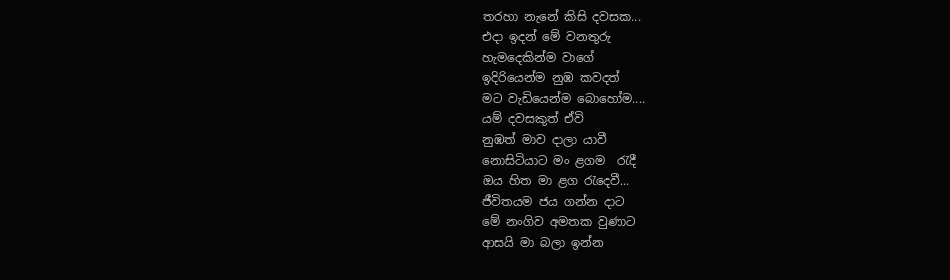තරහා නැනේ කිසි දවසක...
එදා ඉදන් මේ වනතුරු
හැමදෙකින්ම වාගේ
ඉදිරියෙන්ම නුඹ කවදත්
මට වැඩියෙන්ම බොහෝම....
යම් දවසකුත් ඒවි
නුඹත් මාව දාලා යාවී
නොසිටියාට මං ළගම  ‍රැදී
ඔය හිත මා ළග ‍රැදෙවී...
ජීවිතයම ජය ගන්න දාට
මේ නංගිව අමතක වුණාට
ආසයි මා බලා ඉන්න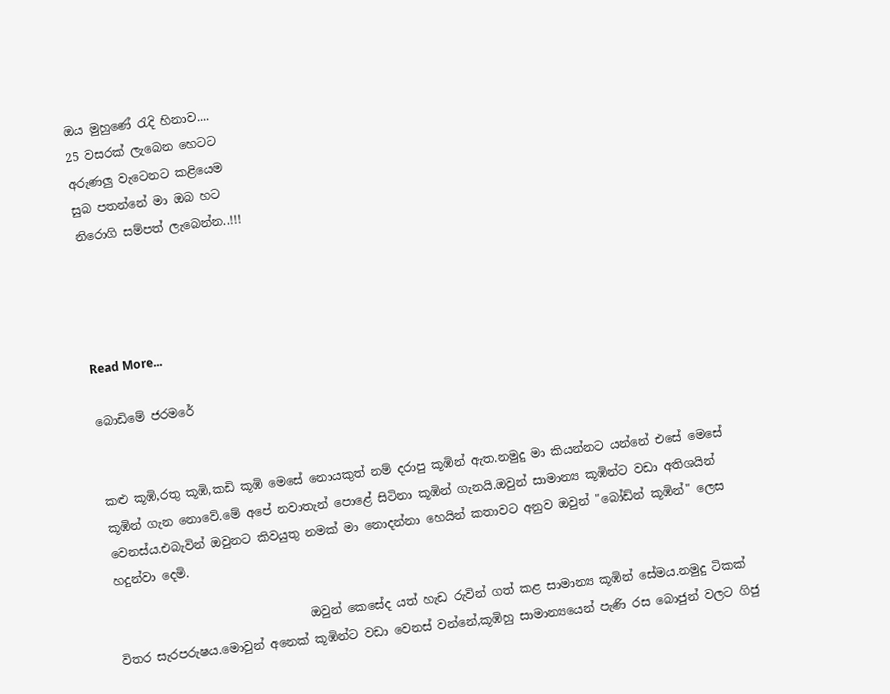ඔය මුහුණේ ‍රැදි හිනාව....
25 වසරක් ලැබෙන හෙටට
අරුණලු වැටෙනට කළියෙම
සුබ පතන්නේ මා ඔබ හට
නිරොගි සම්පත් ලැබෙන්න..!!!




Read More...

බොඩිමේ ජරමරේ


කළු කූඹි,රතු කූඹි,කඩි කූඹි මෙසේ නොයකුත් නම් දරාපු කූඹින් ඇත.නමුදු මා කියන්නට යන්නේ එසේ මෙසේ කූඹින් ගැන නොවේ.මේ අපේ නවාතැන් පොළේ සිටිනා කූඹින් ගැනයි.ඔවුන් සාමාන්‍ය කූඹින්ට වඩා අතිශයින් වෙනස්ය.එබැවින් ඔවුනට කිවයුතු නමක් මා නොදන්නා හෙයින් කතාවට අනුව ඔවුන් "බෝඩ්න් කූඹින්" ලෙස හදුන්වා දෙමි.

                                ඔවුන් කෙසේද යත් හැඩ රුවින් ගත් කළ සාමාන්‍ය කූඹින් සේමය.නමුදු ටිකක් විතර සැරපරුෂය.මොවුන් අනෙක් කූඹින්ට වඩා වෙනස් වන්නේ,කූඹිහු සාමාන්‍යයෙන් පැණි රස බොජුන් වලට ගිජු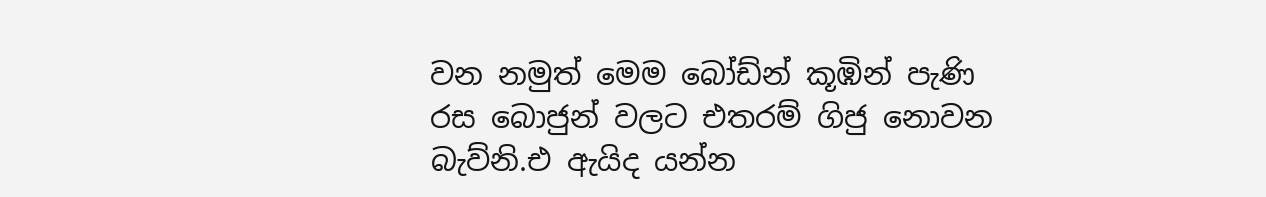වන නමුත් මෙම බෝඩ්න් කූඹින් පැණි රස බොජුන් වලට එතරම් ගිජු නොවන බැව්නි.එ ඇයිද යන්න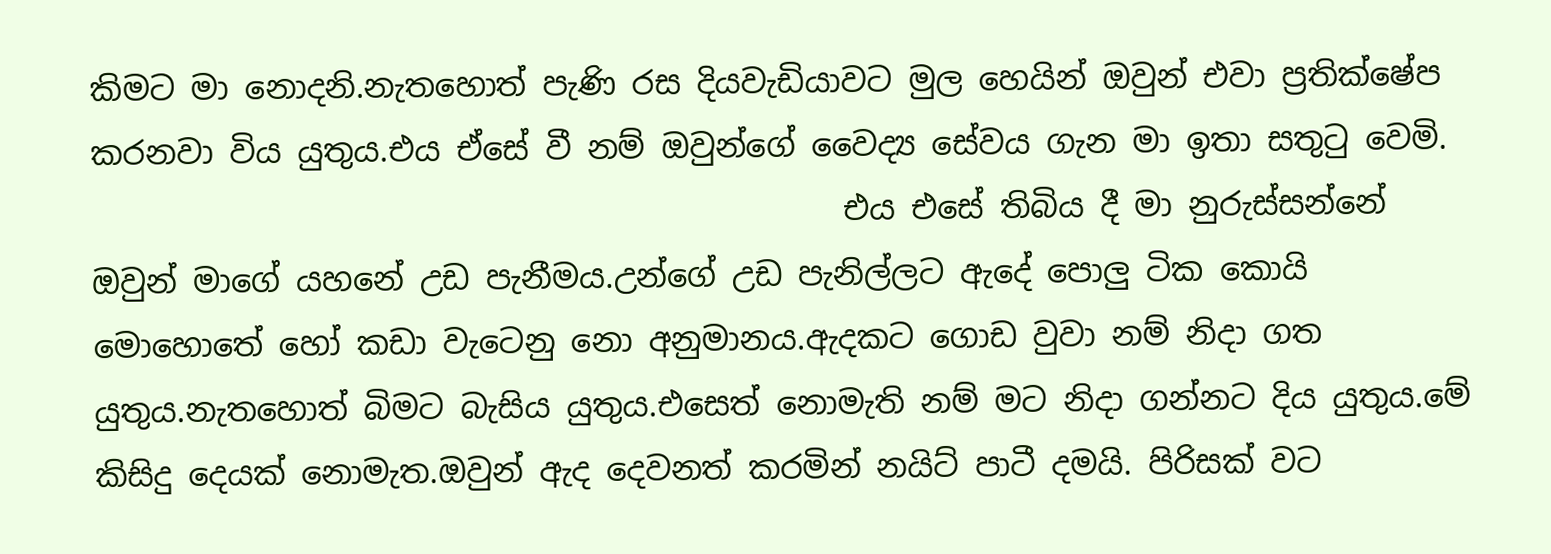කිමට මා නොදනි.නැතහොත් පැණි රස දියවැඩියාවට මුල හෙයින් ඔවුන් එවා ප්‍රතික්ෂේප කරනවා විය යුතුය.එය ඒසේ වී නම් ඔවුන්ගේ වෛද්‍ය සේවය ගැන මා ඉතා සතු‍ටු වෙමි.
                                               එය එසේ තිබිය දී මා නුරුස්සන්නේ ඔවුන් මාගේ යහනේ උඩ පැනීමය.උන්ගේ උඩ පැනිල්ලට ඇදේ පොලු ටික කොයි මොහොතේ හෝ කඩා වැටෙනු නො අනුමානය.ඇදකට ගොඩ වුවා නම් නිදා ගත යුතුය.නැතහොත් බිමට බැසිය යුතුය.එසෙත් නොමැති නම් මට නිදා ගන්නට දිය යුතුය.මේ කිසිදු දෙයක් නොමැත.ඔවුන් ඇද දෙවනත් කරමින් නයිට් පාටී දමයි. පිරිසක් වට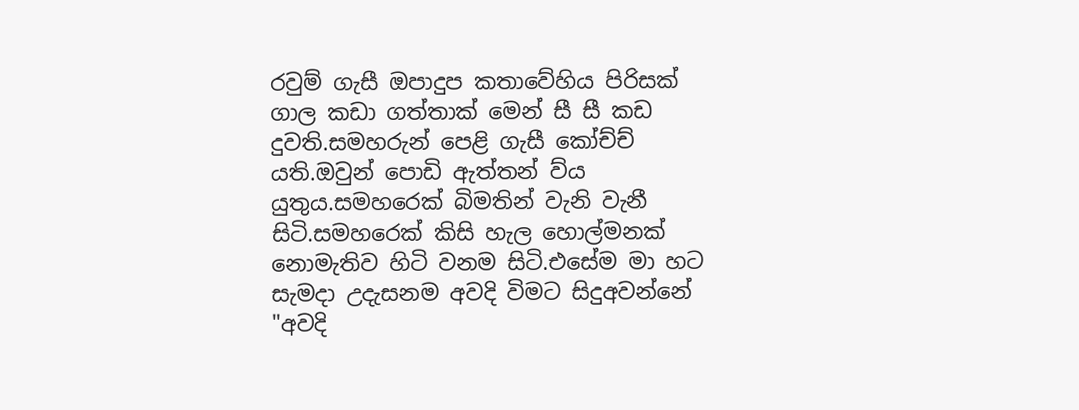රවුම් ගැසී ඔපාදුප කතාවේහිය පිරිසක් ගාල කඩා ගත්තාක් මෙන් සී සී කඩ දුවති.සමහරුන් පෙළි ගැසී කෝච්ච් යති.ඔවුන් පොඩි ඇත්තන් ව්ය යුතුය.සමහරෙක් බිමතින් වැනි වැනී සිටි.සමහරෙක් කිසි හැල හොල්මනක් නොමැතිව හිටි වනම සිටි.එසේම මා හට සැමදා උදැසනම අවදි විමට සිදුඅවන්නේ "අවදි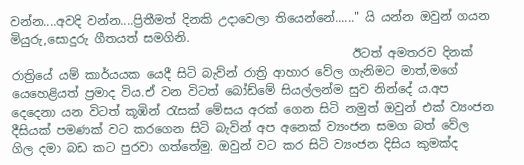වන්න....අවදි වන්න....ප්‍රිතීමත් දිනකි උදාවෙලා තියෙන්නේ......" යි යන්න ඔවුන් ගයන මියුරු,සොදුරු ගීතයත් සමගිනි.
                                                         ඊටත් අමතරව දිනක් රාත්‍රියේ යම් කාර්යයක යෙදී සිටි බැව්න් රාත්‍රි ආහාර වේල ගැනිමට මාත්,මගේ යෙහෙළියත් ප්‍රමාද විය.ඒ වන විටත් බෝඩ්මේ සියල්ලන්ම සුව නින්දේ ය.අප දෙදෙනා යන විටත් කූඹින් ‍රැසක් මේසය අරක් ගෙන සිටි නමුත් ඔවුන් එක් ව්‍යංජන දීසියක් පමණක් වට කරගෙන සිටි බැවින් අප අනෙක් ව්‍යංජන සමග බත් වේල ගිල දමා බඩ කට පුරවා ගත්තේමු. ඔවුන් වට කර සිටි ව්‍යංජන දිසිය කුමක්ද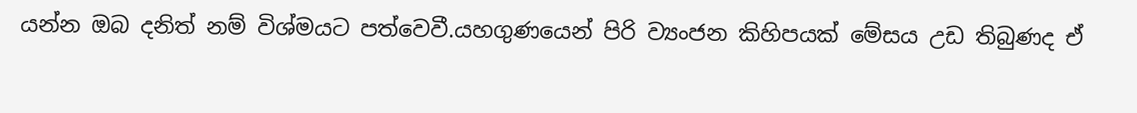යන්න ඔබ දනිත් නම් විශ්මයට පත්වෙවී.යහගුණයෙන් පිරි ව්‍යංජන කිහිපයක් මේසය උඩ තිබුණද ඒ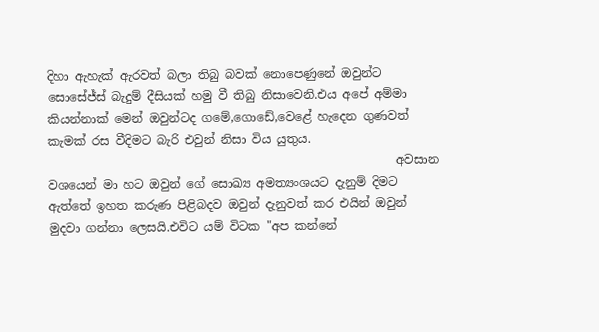දිහා ඇහැක් ඇරවත් බලා තිබු බවක් නොපෙණුනේ ඔවුන්ට සොසේජ්ස් බැදුම් දීසියක් හමු වී තිබු නිසාවෙනි.එය අපේ අම්මා කියන්නාක් මෙන් ඔවුන්ටද ගමේ,ගොඩේ,වෙළේ හැදෙන ගුණවත් කැමක් රස වීදිමට බැරි එවුන් නිසා විය යුතුය.
                                                          අවසාන වශයෙන් මා හට ඔවුන් ගේ සොඛ්‍ය අමත්‍යංශයට දැනුම් දිමට ඇත්තේ ඉහත කරුණ පිළිබදව ඔවුන් දැනුවත් කර එයින් ඔවුන් මුදවා ගන්නා ලෙසයි.එවිට යම් විටක "අප කන්නේ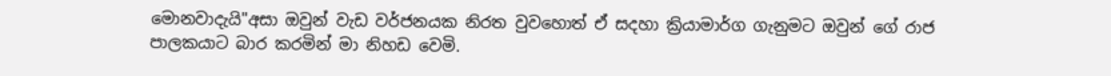මොනවාදැයි"අසා ඔවුන් වැඩ වර්ජනයක නිරත වුවහොත් ඒ සදහා ක්‍රියාමාර්ග ගැනුමට ඔවුන් ගේ රාජ පාලකයාට බාර කරමින් මා නිහඩ වෙමි.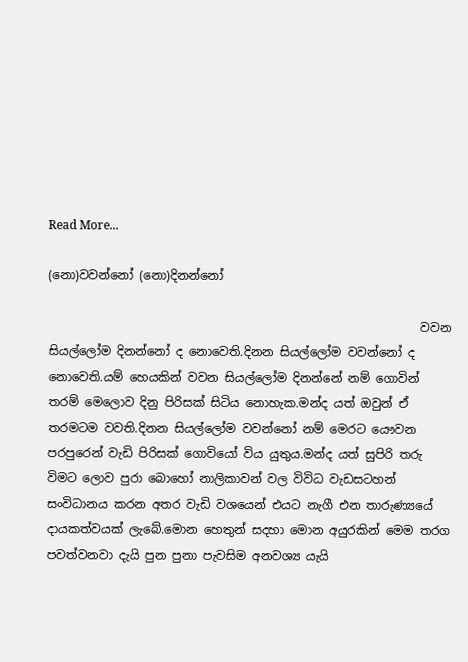Read More...

(නො)වවන්නෝ (නො)දිනන්නෝ

                                                              වවන සියල්ලෝම දිනන්නෝ ද නොවෙති.දිනන සියල්ලෝම වවන්නෝ ද නොවෙති.යම් හෙයකින් වවන සියල්ලෝම දිනන්නේ නම් ගොවින් තරම් මෙලොව දිනු පිරිසක් සිටිය නොහැක.මන්ද යත් ඔවුන් ඒ තරමටම වවති.දිනන සියල්ලෝම වවන්නෝ නම් මෙරට යෞවන පරපුරෙන් වැඩි පිරිසක් ගොවියෝ විය යුතුය.මන්ද යත් සුපිරි තරු විමට ලොව පුරා බොහෝ නාලිකාවන් වල විවිධ වැඩසටහන් සංවිධානය කරන අතර වැඩි වශයෙන් එයට නැගී එන තාරුණ්‍යයේ දායකත්වයක් ලැබේ.මොන හෙතුන් සදහා මොන අයුරකින් මෙම තරග පවත්වනවා දැයි පුන පුනා පැවසිම අනවශ්‍ය යැයි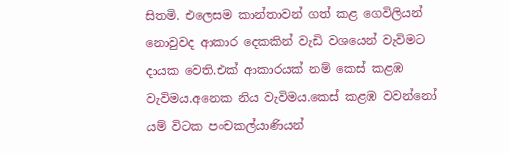සිතමි. එලෙසම කාන්තාවන් ගත් කළ ගෙවිලියන් නොවුවද ආකාර දෙකකින් වැඩි වශයෙන් වැවිමට දායක වෙති.එක් ආකාරයක් නම් කෙස් කළඹ වැවිමය.අනෙක නිය වැවිමය.කෙස් කළඹ වවන්නෝ යම් විටක පංචකල්යාණියන්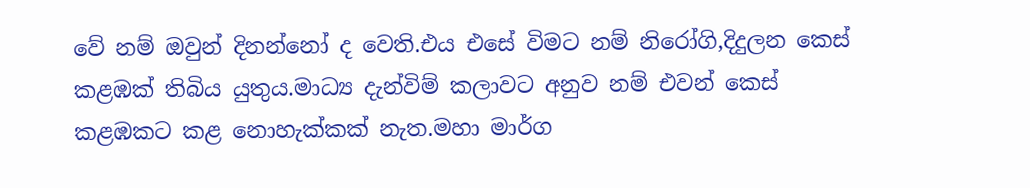වේ නම් ඔවුන් දිනන්නෝ ද වෙති.එය එසේ විමට නම් නිරෝගි,දිදුලන කෙස් කළඹක් තිබිය යුතුය.මාධ්‍ය දැන්විම් කලාවට අනුව නම් එවන් කෙස් කළඹකට කළ නොහැක්කක් නැත.මහා මාර්ග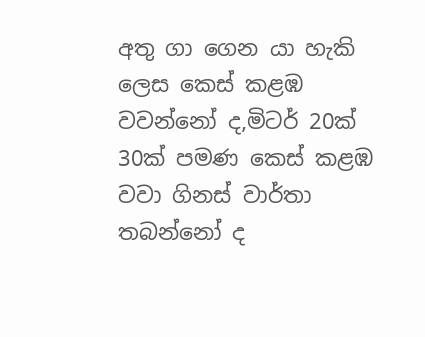අතු ගා ගෙන යා හැකි ලෙස කෙස් කළඹ වවන්නෝ ද,මිටර් 20ක් 30ක් පමණ කෙස් කළඹ වවා ගිනස් වාර්තා තබන්නෝ ද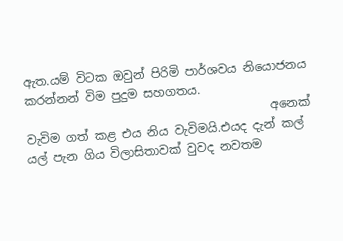ඇත.යම් විටක ඔවුන් පිරිමි පාර්ශවය නියොජනය කරන්නන් විම පුදුම සහගතය.
                                         අනෙක් වැවිම ගත් කළ එය නිය වැවිමයි.එයද දැන් කල් යල් පැන ගිය විලාසිතාවක් වුවද නවතම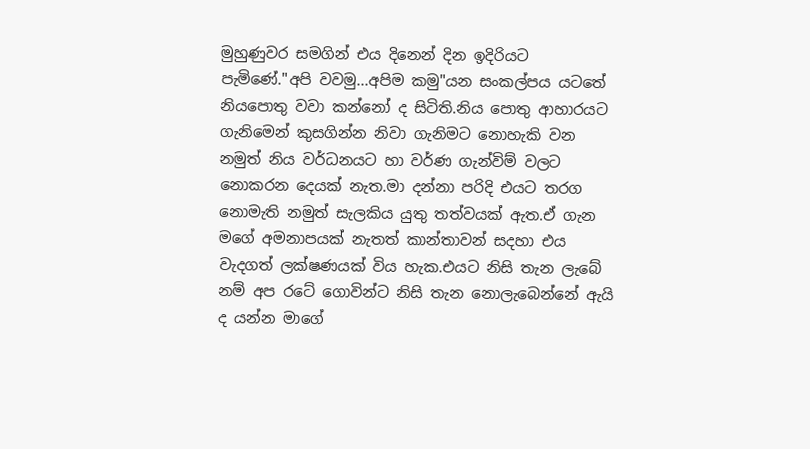මුහුණුවර සමගින් එය දිනෙන් දින ඉදිරියට පැමිණේ."අපි වවමු...අපිම කමු"යන සංකල්පය යටතේ නියපොතු වවා කන්නෝ ද සිටිති.නිය පොතු ආහාරයට ගැනිමෙන් කුසගින්න නිවා ගැනිමට නොහැකි වන නමුත් නිය වර්ධනයට හා වර්ණ ගැන්විම් වලට නොකරන දෙයක් නැත.මා දන්නා පරිදි එයට තරග නොමැති නමුත් සැලකිය යුතු තත්වයක් ඇත.ඒ ගැන මගේ අමනාපයක් නැතත් කාන්තාවන් සදහා එය වැදගත් ලක්ෂණයක් විය හැක.එයට නිසි තැන ලැබේ නම් අප රටේ ගොවින්ට නිසි තැන නොලැබෙන්නේ ඇයි ද යන්න මාගේ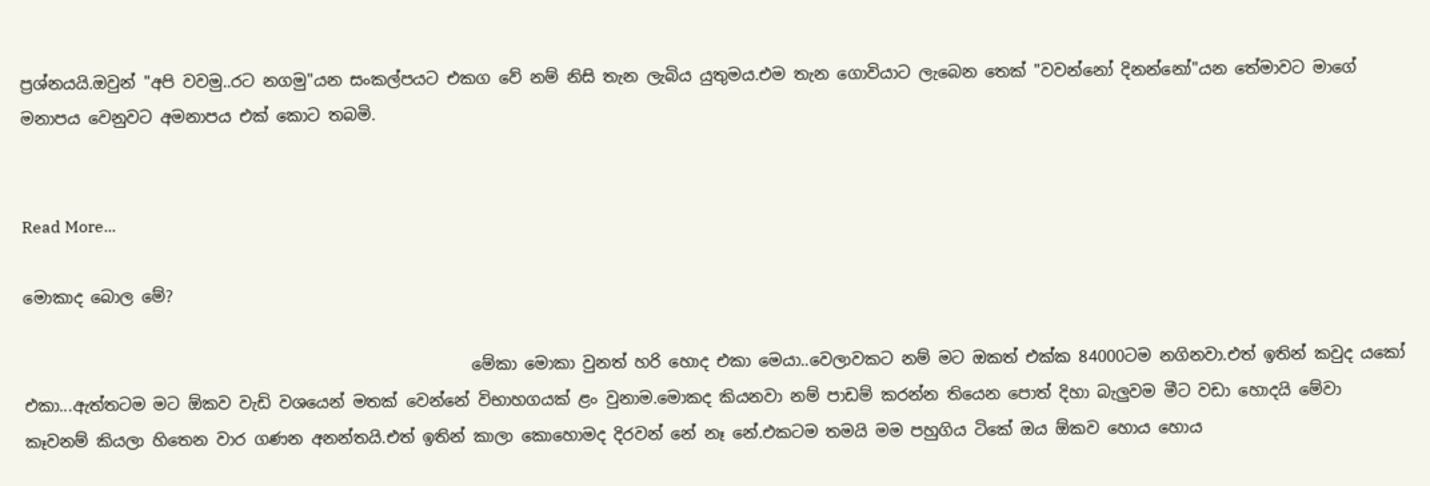ප්‍රශ්නයයි.ඔවුන් "අපි වවමු..රට නගමු"යන සංකල්පයට එකග වේ නම් නිසි තැන ලැබිය යුතුමය.එම තැන ගොවියාට ලැබෙන තෙක් "වවන්නෝ දිනන්නෝ"යන තේමාවට මාගේ මනාපය වෙනුවට අමනාපය එක් කොට තබමි.


Read More...

මොකාද බොල මේ?

                                                        මේකා මොකා වුනත් හරි හොද එකා මෙයා..වෙලාවකට නම් මට ඔකත් එක්ක 84000ටම නගිනවා.එත් ඉතින් කවුද යකෝ එකා...ඇත්තටම මට ඕකව වැඩි වශයෙන් මතක් වෙන්නේ විභාහගයක් ළං වුනාම.මොකද කියනවා නම් පාඩම් කරන්න තියෙන පොත් දිහා බැලුවම මීට වඩා හොදයි මේවා කෑවනම් කියලා හිතෙන වාර ගණන අනන්තයි.එත් ඉතින් කාලා කොහොමද දිරවන් නේ නෑ නේ.එකටම තමයි මම පහුගිය ටිකේ ඔය ඕකව හොය හොය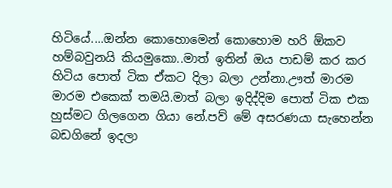හිටියේ....ඔන්න කොහොමෙන් කොහොම හරි ඕකව හම්බවුනයි කියමුකො..මාත් ඉතින් ඔය පාඩම් කර කර හිටිය පොත් ටික ඒකට දිලා බලා උන්නා.ඌත් මාරම මාරම එකෙක් තමයි.මාත් බලා ඉදිද්දිම පොත් ටික එක හුස්මට ගිලගෙන ගියා නේ.පව් මේ අසරණයා සැහෙන්න බඩගිනේ ඉදලා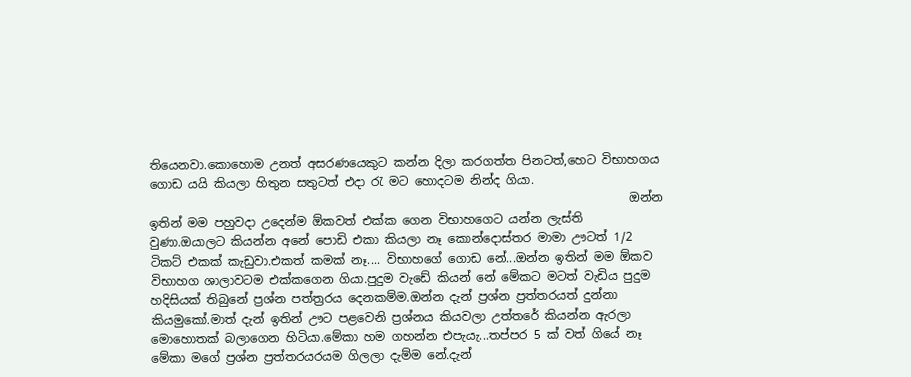තියෙනවා.කොහොම උනත් අසරණයෙකුට කන්න දිලා කරගත්ත පිනටත්,හෙට විභාහගය ගොඩ යයි කියලා හිතුන සතුටත් එදා ‍රැ මට හොදටම නින්ද ගියා.
                                                                                ඔන්න ඉතින් මම පහුවදා උදෙන්ම ඕකවත් එක්ක ගෙන විභාහගෙට යන්න ලැස්ති වුණා.ඔයාලට කියන්න අනේ පොඩි එකා කියලා නෑ කොන්දොස්තර මාමා ඌටත් 1/2 ටිකට් එකක් කැඩුවා.එකත් කමක් නෑ.... විභාහගේ ගොඩ නේ...ඔන්න ඉතින් මම ඕකව විභාහග ශාලාවටම එක්කගෙන ගියා.පුදුම වැඩේ කියන් නේ මේකට මටත් වැඩිය පුදුම හදිසියක් තිබුනේ ප්‍රශ්න පත්ත්‍රරය දෙනකම්ම.ඔන්න දැන් ප්‍රශ්න ප්‍රත්තරයත් දුන්නා කියමුකෝ.මාත් දැන් ඉතින් ඌට පළවෙනි ප්‍රශ්නය කියවලා උත්තරේ කියන්න ඇරලා මොහොතක් බලාගෙන හිටියා.මේකා හම ගහන්න එපැයැ...තප්පර 5 ක් වත් ගියේ නෑ මේකා මගේ ප්‍රශ්න ප්‍රත්තරයරයම ගිලලා දැම්ම නේ.දැන්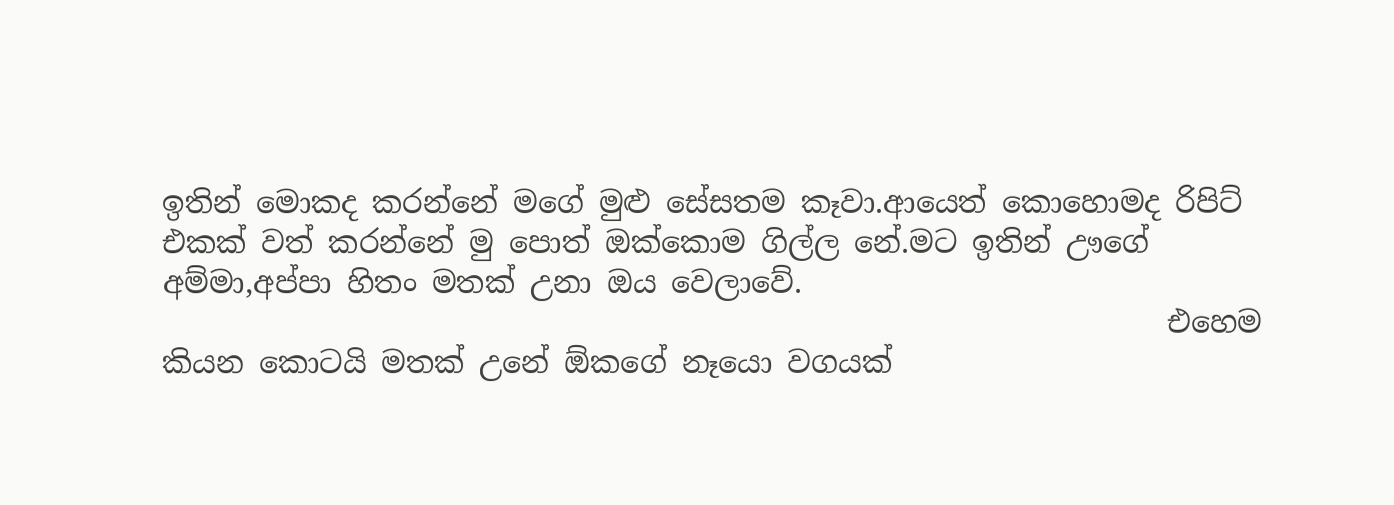ඉතින් මොකද කරන්නේ මගේ මුළු සේසතම කෑවා.ආයෙත් කොහොමද රිපිට් එකක් වත් කරන්නේ මු පොත් ඔක්කොම ගිල්ල නේ.මට ඉතින් ඌගේ අම්මා,අප්පා හිතං මතක් උනා ඔය වෙලාවේ.
                                                                   එහෙම කියන කොටයි මතක් උනේ ඕකගේ නෑයො වගයක්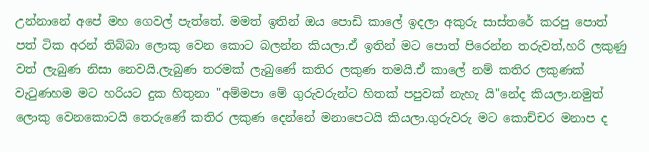උන්නානේ අපේ මහ ගෙවල් පැත්තේ. මමත් ඉතින් ඔය පොඩි කාලේ ඉදලා අකුරු සාස්තරේ කරපු පොත් පත් ටික අරන් තිබ්බා ලොකු වෙන කොට බලන්න කියලා.ඒ ඉතින් මට පොත් පිරෙන්න තරුවත්,හරි ලකුණු වත් ලැබුණ නිසා නෙවයි.ලැබුණ තරමක් ලැබුණේ කතිර ලකුණ තමයි.ඒ කාලේ නම් කතිර ලකුණක් වැ‍ටුණහම මට හරියට දුක හිතුනා "අම්මපා මේ ගුරුවරුන්ට හිතක් පපුවක් නැහැ යි"නේද කියලා.නමුත් ලොකු වෙනකොටයි තෙරුණේ කතිර ලකුණ දෙන්නේ මනාපෙටයි කියලා.ගුරුවරු මට කොච්චර මනාප ද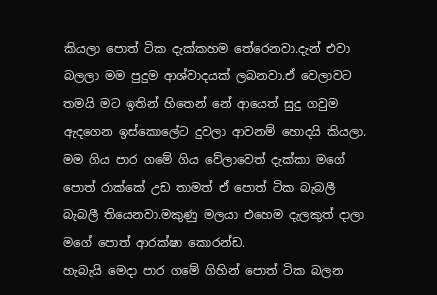කියලා පොත් ටික දැක්කහම තේරෙනවා.දැන් එවා බලලා මම පුදුම ආශ්වාදයක් ලබනවා.ඒ වෙලාවට තමයි මට ඉතින් හිතෙන් නේ ආයෙත් සුදු ගවුම ඇදගෙන ඉස්කොලේට දුවලා ආවනම් හොදයි කියලා.
මම ගිය පාර ගමේ ගිය වේලාවෙත් දැක්කා මගේ පොත් රාක්කේ උඩ තාමත් ඒ පොත් ටික බැබලී බැබලී තියෙනවා.මකුණු මලයා එහෙම දැලකුත් දාලා මගේ පොත් ආරක්ෂා කොරන්ඩ.
හැබැයි මෙදා පාර ගමේ ගිහින් පොත් ටික බලන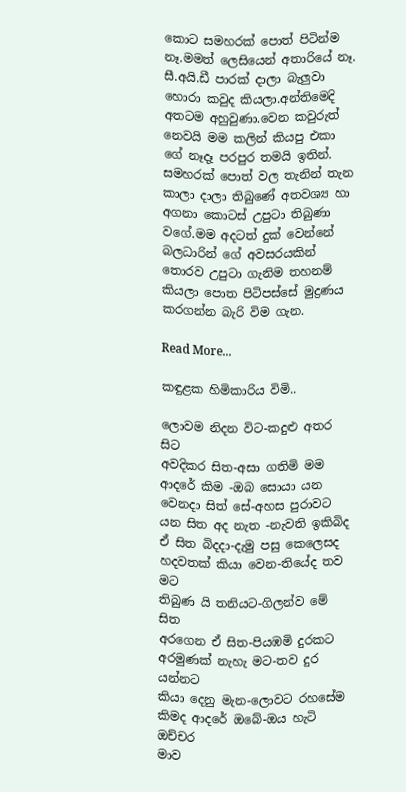කොට සමහරක් පොත් පිටින්ම නෑ.මමත් ලෙසියෙන් අතාරියේ නෑ. සී.අයි.ඩී පාරක් දාලා බැලුවා හොරා කවුද කියලා.අන්තිමෙදි අතටම අහුවුණා.වෙන කවුරුත් නෙවයි මම කලින් කියපු එකා ගේ නෑදෑ පරපුර තමයි ඉතින්.
සමහරක් පොත් වල තැනින් තැන කාලා දාලා තිබුණේ අතවශ්‍ය හා අගනා කොටස් උපුටා තිබුණා වගේ.මම අදටත් දුක් වෙන්නේ බලධාරින් ගේ අවසරයකින් තොරව උපුටා ගැනිම තහනම් කියලා පොත පිටිපස්සේ මුද්‍රණය කරගන්න බැරි විම ගැන.

Read More...

කඳුළක හිමිකාරිය විමි..

ලොවම නිදන විට-කදුළු අතර සිට
අවදිකර සිත-අසා ගතිමි මම
ආදරේ කිම -ඔබ සොයා යන
වෙනදා සිත් සේ-අහස පුරාවට
යන සිත අද නැත -නැවති ඉකිබිද
ඒ සිත බිදදා-දැමු පසු කෙලෙසද
හදවතක් කියා වෙන-තියේද තව මට
තිබුණ යි තනියට-ගිලන්ව මේ සිත
අරගෙන ඒ සිත-පියඹමි දුරකට
අරමුණක් නැහැ මට-තව දුර යන්නට
කියා දෙනු මැන-ලොවට රහසේම
කිමද ආදරේ ඔබේ-ඔය හැටි ඔච්චර
මාව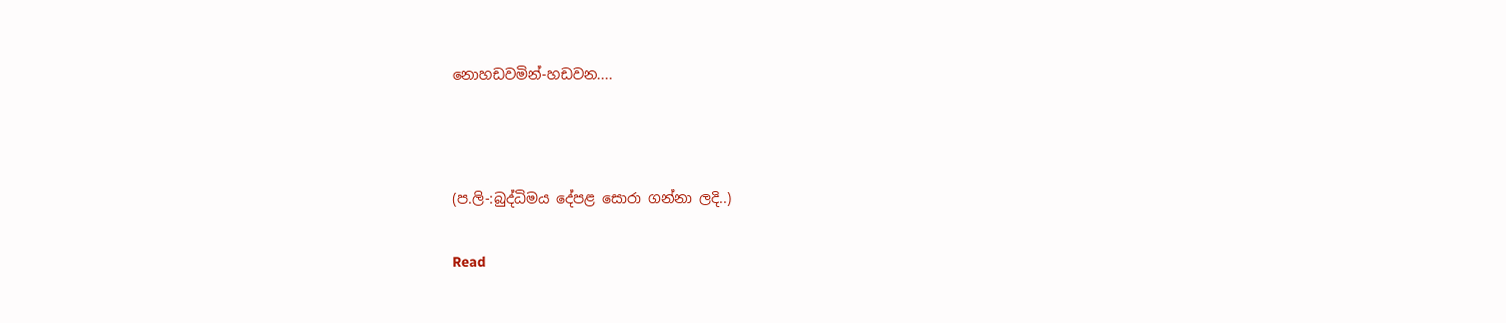නොහඩවමින්-හඩවන....



(ප.ලි-:බුද්ධිමය දේපළ සොරා ගන්නා ලදි..)

Read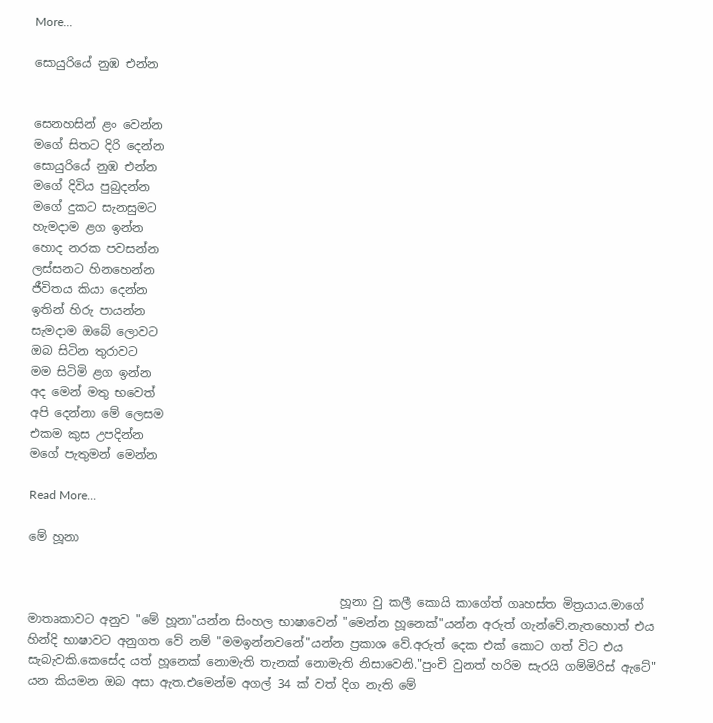More...

සොයුරියේ නුඹ එන්න


සෙනහසින් ළං වෙන්න
මගේ සිතට දිරි දෙන්න
සොයුරියේ නුඹ එන්න
මගේ දිවිය පුබුදන්න
මගේ දුකට සැනසුමට
හැමදාම ළග ඉන්න
හොද නරක පවසන්න
ලස්සනට හිනහෙන්න
ජීවිතය කියා දෙන්න
ඉතින් හිරු පායන්න
සැමදාම ඔබේ ලොවට
ඔබ සිටින තුරාවට
මම සිටිමි ළග ඉන්න
අද මෙන් මතු භවෙත්
අපි දෙන්නා මේ ලෙසම
එකම කුස උපදින්න
මගේ පැතුමන් මෙන්න

Read More...

මේ හූනා


                                                    හූනා වු කලී කොයි කාගේත් ගෘහස්ත මිත්‍රයාය.මාගේ මාතෘකාවට අනුව "මේ හූනා"යන්න සිංහල භාෂාවෙන් "මෙන්න හූනෙක්"යන්න අරුත් ගැන්වේ.නැතහොත් එය හින්දි භාෂාවට අනුගත වේ නම් "මමඉන්නවනේ"යන්න ප්‍රකාශ වේ.අරුත් දෙක එක් කොට ගත් විට එය සැබැවකි.කෙසේද යත් හූනෙක් නොමැති තැනක් නොමැති නිසාවෙනි."පුංචි වුනත් හරිම සැරයි ගම්මිරිස් ඇටේ" යන කියමන ඔබ අසා ඇත.එමෙන්ම අගල් 34 ක් වත් දිග නැති මේ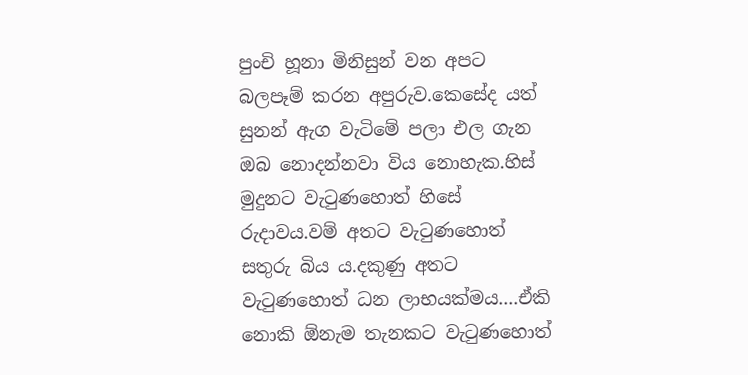පුංචි හූනා මිනිසුන් වන අපට බලපෑම් කරන අපුරුව.කෙසේද යත් සුනන් ඇග වැටිමේ පලා එල ගැන ඔබ නොදන්නවා විය නොහැක.හිස් මුදුනට වැ‍ටුණහොත් හිසේ රුදාවය.වම් අතට වැ‍ටුණහොත් සතුරු බිය ය.දකුණු අතට වැ‍ටුණහොත් ධන ලාභයක්මය....ඒකි නොකි ඕනැම තැනකට වැ‍ටුණහොත්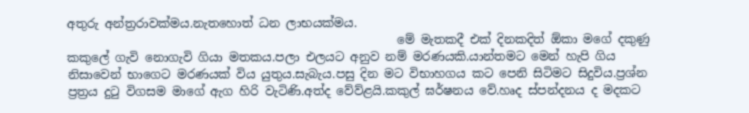අතුරු අන්ත්‍රරාවක්මය.නැතහොත් ධන ලාභයක්මය.
                                                       මේ මැතකදී එක් දිනකදිත් ඕකා මගේ දකුණු කකුලේ ගැවි නොගැවි ගියා මතකය.පලා එලයට අනුව නම් මරණයකි.යාන්තමට මෙන් හැපි ගිය නිසාවෙන් භාගෙට මරණයක් විය යුතුය.සැබැය.පසු දින මට විභාහගය කට පෙනි සිටිමට සිදුවිය.ප්‍රශ්න ප්‍රත්‍රය දු‍ටු විගසම මාගේ ඇග හිරි වැටිණි.අත්ද වේව්ළයි.කකුල් ඝර්ෂනය වේ.හෘද ස්පන්දනය ද මදකට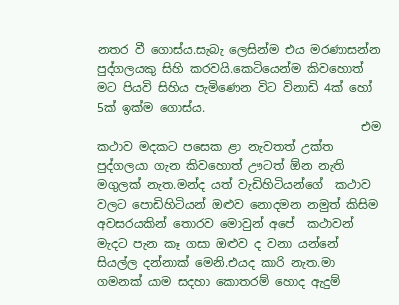නතර වී ගොස්ය.සැබැ ලෙසින්ම එය මරණාසන්න පුද්ගලයකු සිහි කරවයි.කෙටියෙන්ම කිවහොත් මට පියවි සිහිය පැමිණෙන විට විනාඩි 4ක් හෝ 5ක් ඉක්ම ගොස්ය.
                                            එම කථාව මදකට පසෙක ළා නැවතත් උක්ත පුද්ගලයා ගැන කිවහොත් ඌටත් ඕන නැති මගුලක් නැත.මන්ද යත් වැඩිහිටියන්ගේ  කථාව වලට පොඩිහිටියන් ඔළුව නොදමන නමුත් කිසිම අවසරයකින් තොරව මොවුන් අපේ  කථාවන් මැදට පැන කෑ ගසා ඔළුව ද වනා යන්නේ සියල්ල දන්නාක් මෙනි.එයද කාරි නැත.මා ගමනක් යාම සදහා කොතරම් හොද ඇදුම්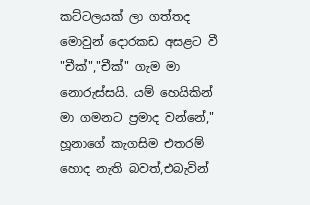කට්ටලයක් ලා ගත්තද මොවුන් දොරකඩ අසළට වී "චීක්","චීක්" ගැම මා නොරුස්සයි. යම් හෙයිකින් මා ගමනට ප්‍රමාද වන්නේ," හූනාගේ කැගසිම එතරම් හොද නැති බවත්,එබැවින්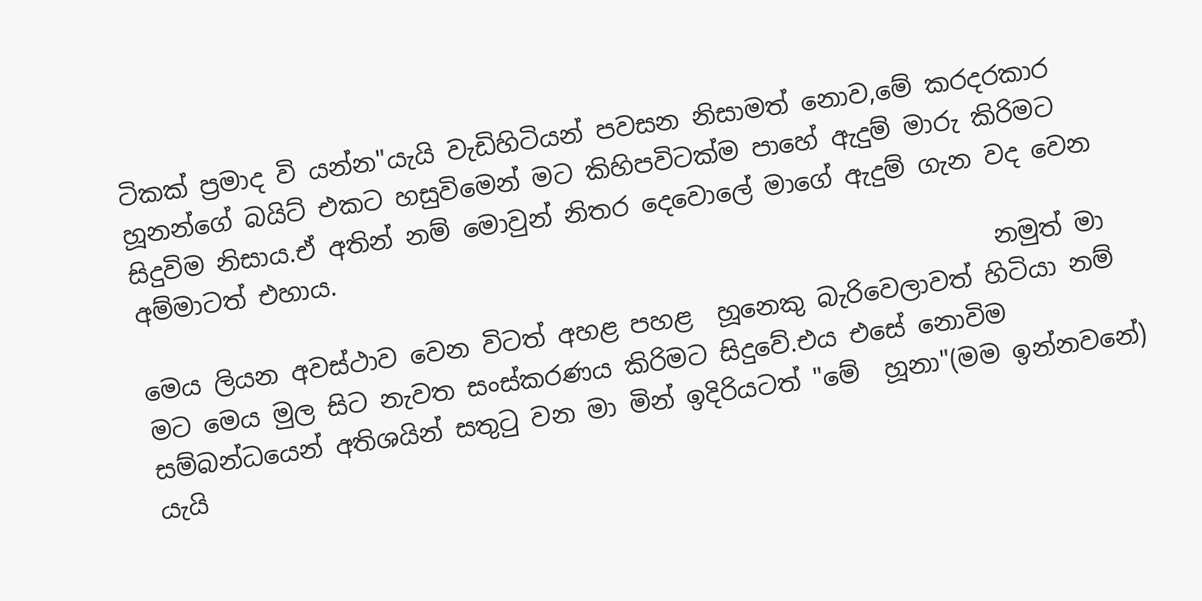ටිකක් ප්‍රමාද වි යන්න"යැයි වැඩිහිටියන් පවසන නිසාමත් නොව,මේ කරදරකාර  හූනන්ගේ බයිට් එකට හසුවිමෙන් මට කිහිපවිටක්ම පාහේ ඇදුම් මාරු කිරිමට සිදුවිම නිසාය.ඒ අතින් නම් මොවුන් නිතර දෙවොලේ මාගේ ඇදුම් ගැන වද වෙන අම්මාටත් එහාය.
                                                                     නමුත් මා මෙය ලියන අවස්ථාව වෙන විටත් අහළ පහළ  හූනෙකු බැරිවෙලාවත් හිටියා නම් මට මෙය මුල සිට නැවත සංස්කරණය කිරිමට සිදුවේ.එය එසේ නොවිම සම්බන්ධයෙන් අතිශයින් සතු‍ටු වන මා මින් ඉදිරියටත් "මේ  හූනා"(මම ඉන්නවනේ) යැයි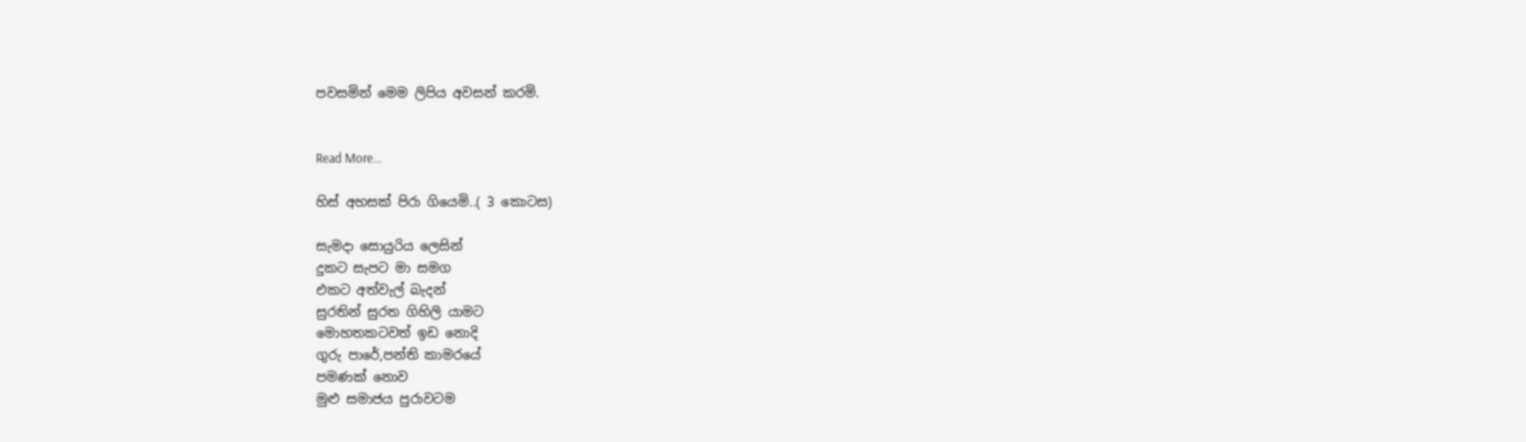පවසමින් මෙම ලිපිය අවසන් කරමි.


Read More...

හිස් අහසක් පිරා ගියෙමි..( 3 කොටස)

සැමදා සොයුරිය ලෙසින්
දුකට සැපට මා සමග
එකට අත්වැල් බැදන්
සුරතින් සුරත ගිහිලි යාමට
මොහතකටවත් ඉඩ නොදි
ගුරු පාරේ,පන්ති කාමරයේ
පමණක් නොව
මුළු සමාජය පුරාවටම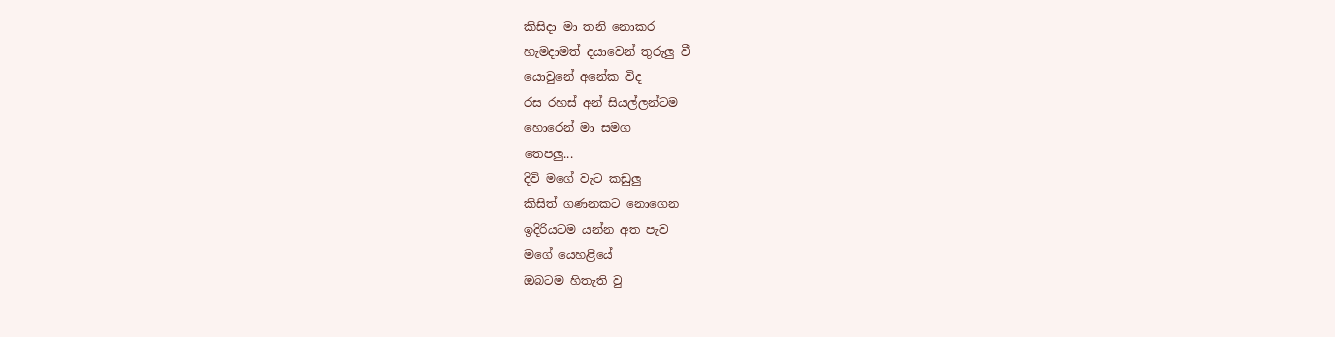කිසිදා මා තනි නොකර
හැමදාමත් දයාවෙන් තුරුලු වී
යොවුනේ අනේක විද
රස රහස් අන් සියල්ලන්ටම
හොරෙන් මා සමග
තෙපලු...
දිවි මගේ වැට කඩුලු
කිසිත් ගණනකට නොගෙන
ඉදිරියටම යන්න අත පැව
මගේ යෙහළියේ
ඔබටම හිතැති වු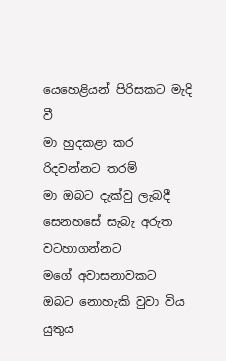යෙහෙළියන් පිරිසකට මැදි වී
මා හුදකළා කර
රිදවන්නට තරම්
මා ඔබට දැක්වු ලැබදී
සෙනහසේ සැබැ අරුත
වටහාගන්නට
මගේ අවාසනාවකට
ඔබට නොහැකි වුවා විය යුතුය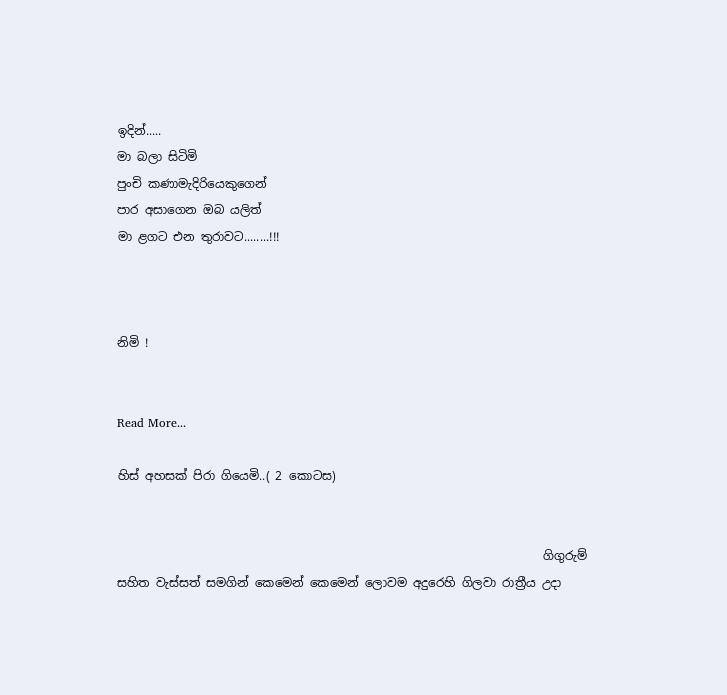ඉදින්.....
මා බලා සිටිමි
පුංචි කණාමැදිරියෙකුගෙන්
පාර අසාගෙන ඔබ යලිත්
මා ළගට එන තුරාවට........!!!



නිමි !


Read More...

හිස් අහසක් පිරා ගියෙමි..( 2 කොටස)


                                                                       ගිගුරුම් සහිත වැස්සත් සමගින් කෙමෙන් කෙමෙන් ලොවම අදුරෙහි ගිලවා රාත්‍රීය උදා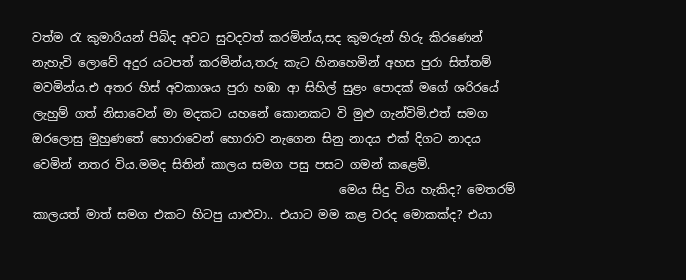වත්ම ‍රැ කුමාරියන් පිබිද අවට සුවදවත් කරමින්ය,සද කුමරුන් හිරු කිරණෙන් නැහැවි ලොවේ අදුර යටපත් කරමින්ය,තරු කැට හිනහෙමින් අහස පුරා සිත්තම් මවමින්ය.එ අතර හිස් අවකාශය පුරා හඹා ආ සිහිල් සුළං පොදක් මගේ ශරිරයේ ලැහුම් ගත් නිසාවෙන් මා මදකට යහනේ කොනකට වි මුළු ගැන්විමි.එත් සමග ඔරලොසු මුහුණතේ හොරාවෙන් හොරාව නැගෙන සිනු නාදය එක් දිගට නාදය වෙමින් නතර විය.මමද සිතින් කාලය සමග පසු පසට ගමන් කළෙමි.
                                                   මෙය සිදු විය හැකිද? මෙතරම් කාලයත් මාත් සමග එකට හිටපු යාළුවා.. එයාට මම කළ වරද මොකක්ද? එයා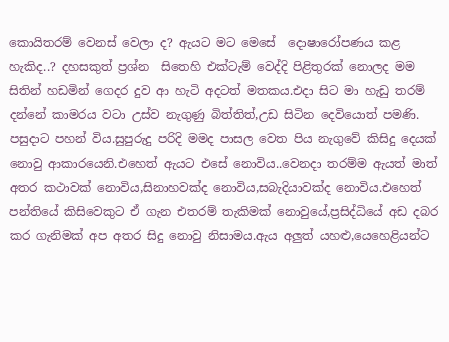කොයිතරම් වෙනස් වෙලා ද? ඇයට මට මෙසේ  දොෂාරෝපණය කළ හැකිද..? දහසකුත් ප්‍රශ්න  සිතෙහි එක්ටැම් වෙද්දි පිළිතුරක් නොලද මම සිතින් හඩමින් ගෙදර දුව ආ හැටි අදටත් මතකය.එදා සිට මා හැඩු තරම් දන්නේ කාමරය වටා උස්ව නැගුණු බිත්තිත්,උඩ සිටින දෙවියොත් පමණි.                                                                                                                                                                                      පසුදාට පහන් විය.සුපුරුදු පරිදි මමද පාසල වෙත පිය නැගුවේ කිසිදු දෙයක් නොවු ආකාරයෙනි.එහෙත් ඇයට එසේ නොවිය..වෙනදා තරම්ම ඇයත් මාත් අතර කථාවක් නොවිය,සිනාහවක්ද නොවිය,සබැදියාවක්ද නොවිය.එහෙත් පන්තියේ කිසිවෙකුට ඒ ගැන එතරම් තැකිමක් නොවුයේ,ප්‍රසිද්ධියේ අඩ දබර කර ගැනිමක් අප අතර සිදු නොවු නිසාමය.ඇය අලුත් යහළු,යෙහෙළියන්ට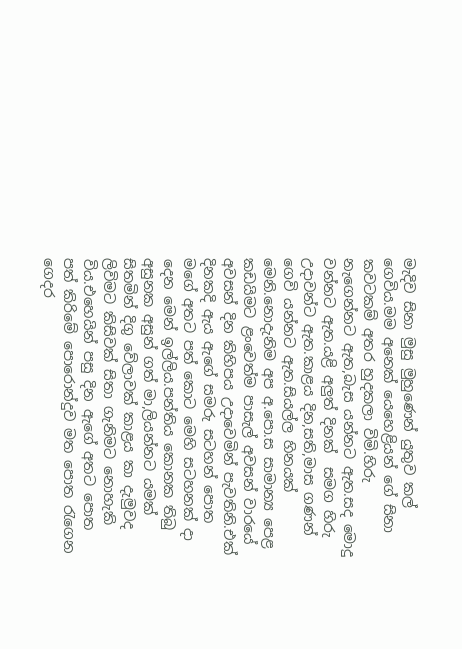මැදිව සිනා මුසු මුහුණෙන් යුතුව කල් ගෙවිය.මම අනෙක් යෙහෙළියන් ගේ සිනා කවටකම් අතර හුදකලා විමි.හිරු නැගෙන්නට ඇත,බැස යන්නට ඇත.සද මොදු වන්නට ඇත.යළි අලුත් දිනක්  සමග හිරු  උදාවන්ට ඇත.කාළය දින,සති,මාස ගණන් ගෙවි යන්නට ඇත.සියල්ල හිනයක් මෙනි.නොදැනිම අප අ.පො.ස සාමාන්‍ය පෙළ කඩයිමට ළංවෙත්ම පාසැල් අවසන් වාරයේ අවසන් දින කිහිපය උදාවෙමින් පැවතිනි.එක් දිනකදි ඇය ඇගේ සමරු සටහන් පොත මගේ අතට පත් කොට මෙහි සටහනක් දා දෙන මෙන් ඉල්ලිය.පන්තිය කොනක තිබු අසුනක අසුන් ගත් මා,ලියන්නට යමක් සිතමින් දිගු වේලාවක් කාළය කා දැමුවද ලිවිමට කිසිවක් සිතා ගැනිමට නොහැකි විය.එහෙයින් පසු දින ඇගේ අතට පොත පත් කිරිමේ පොරොන්දුව මත පොත ‍රැගෙන ගෙදර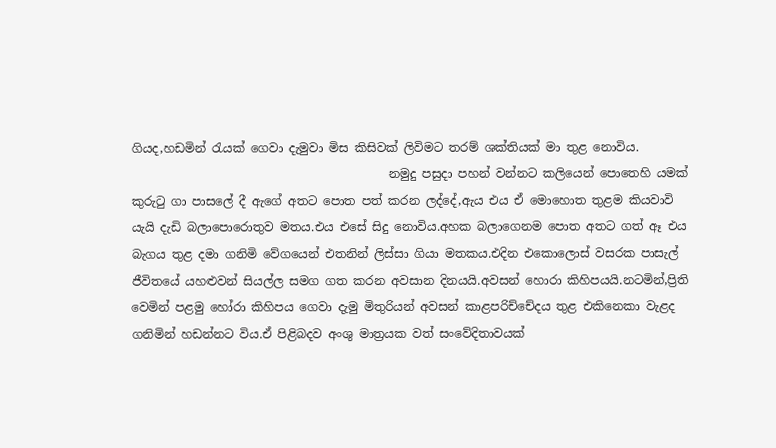ගියද,හඩමින් ‍රැයක් ගෙවා දැමුවා මිස කිසිවක් ලිවිමට තරම් ශක්තියක් මා තුළ නොවිය.
                                           නමුදු පසුදා පහන් වන්නට කලියෙන් පොතෙහි යමක් කුරු‍ටු ගා පාසලේ දී ඇගේ අතට පොත පත් කරන ලද්දේ,ඇය එය ඒ මොහොත තුළම කියවාවි යැයි දැඩි බලාපොරොතුව මතය.එය එසේ සිදු නොවිය.අහක බලාගෙනම පොත අතට ගත් ඈ එය බැගය තුළ දමා ගනිමි වේගයෙන් එතනින් ලිස්සා ගියා මතකය.එදින එකොලොස් වසරක පාසැල් ජීවිතයේ යහළුවන් සියල්ල සමග ගත කරන අවසාන දිනයයි.අවසන් හොරා කිහිපයයි.නටමින්,ප්‍රිති වෙමින් පළමු හෝරා කිහිපය ගෙවා දැමු මිතුරියන් අවසන් කාළපරිච්චේදය තුළ එකිනෙකා වැළද ගනිමින් හඩන්නට විය.ඒ පිළිබදව අංශු මාත්‍රයක වත් සංවේදිතාවයක්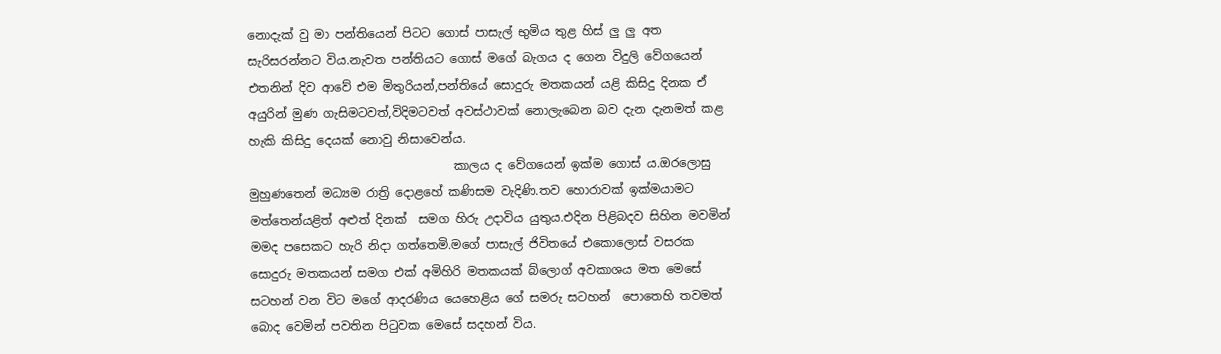නොදැක් වු මා පන්තියෙන් පිටට ගොස් පාසැල් භුමිය තුළ හිස් ලු ලු අත සැරිසරන්නට විය.නැවත පන්තියට ගොස් මගේ බැගය ද ගෙන විදුලි වේගයෙන් එතනින් දිව ආවේ එම මිතුරියන්,පන්තියේ සොදුරු මතකයන් යළි කිසිදු දිනක ඒ අයුරින් මුණ ගැසිමටවත්,විදිමටවත් අවස්ථාවක් නොලැබෙන බව දැන දැනමත් කළ හැකි කිසිදු දෙයක් නොවු නිසාවෙන්ය.
                                  කාලය ද වේගයෙන් ඉක්ම ගොස් ය.ඔරලොසු මුහුණතෙන් මධ්‍යම රාත්‍රි දොළහේ කණිසම වැදිණි.තව හොරාවක් ඉක්මයාමට මත්තෙන්යළිත් අළුත් දිනක්  සමග හිරු උදාවිය යුතුය.එදින පිළිබදව සිහින මවමින් මමද පසෙකට හැරි නිදා ගත්තෙමි.මගේ පාසැල් ජිවිතයේ එකොලොස් වසරක සොදුරු මතකයන් සමග එක් අමිහිරි මතකයක් බ්ලොග් අවකාශය මත මෙසේ සටහන් වන විට මගේ ආදරණිය යෙහෙළිය ගේ සමරු සටහන්  පොතෙහි තවමත් බොද වෙමින් පවතින පි‍ටුවක මෙසේ සදහන් විය.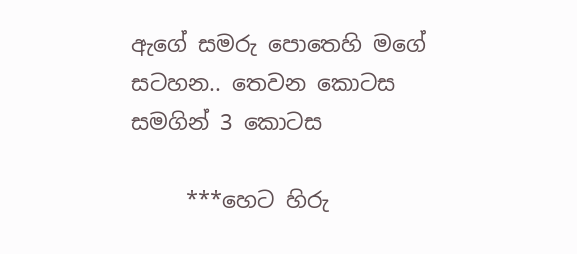ඇගේ සමරු පොතෙහි මගේ සටහන.. තෙවන කොටස සමගින් 3 කොටස

     ***හෙට හිරු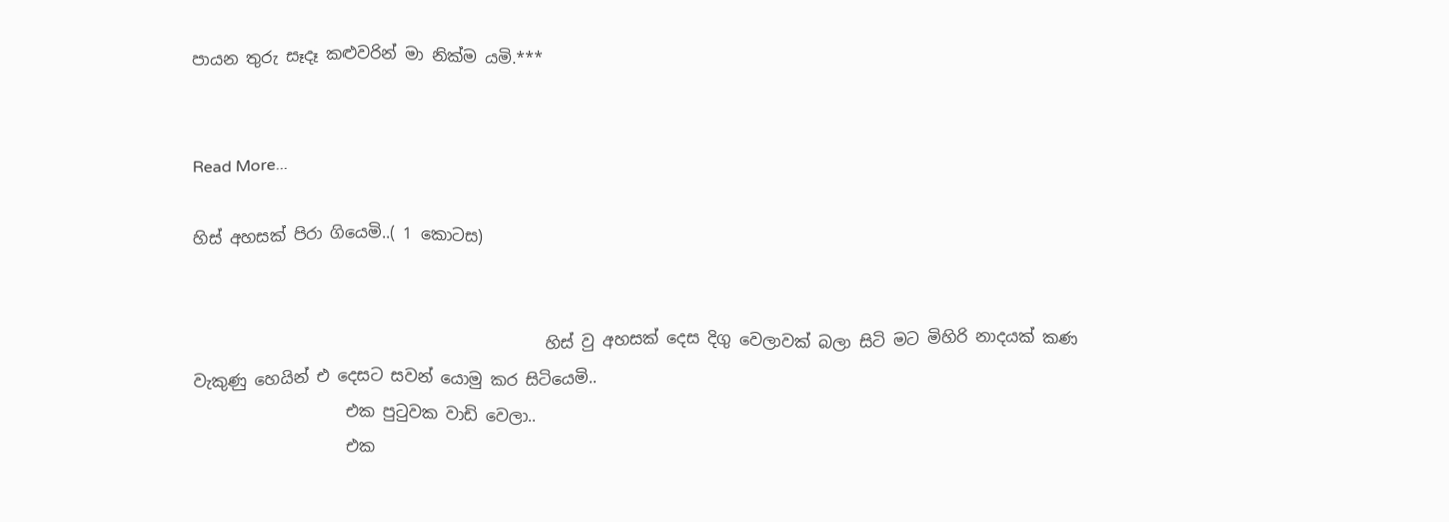පායන තුරු සෑදෑ කළුවරින් මා නික්ම යමි.***


Read More...

හිස් අහසක් පිරා ගියෙමි..( 1 කොටස)


                                            හිස් වු අහසක් දෙස දිගු වෙලාවක් බලා සිටි මට මිහිරි නාදයක් කණ වැකුණු හෙයින් එ දෙසට සවන් යොමු කර සිටියෙමි..
                   එක පුටුවක වාඩි වෙලා..
                   එක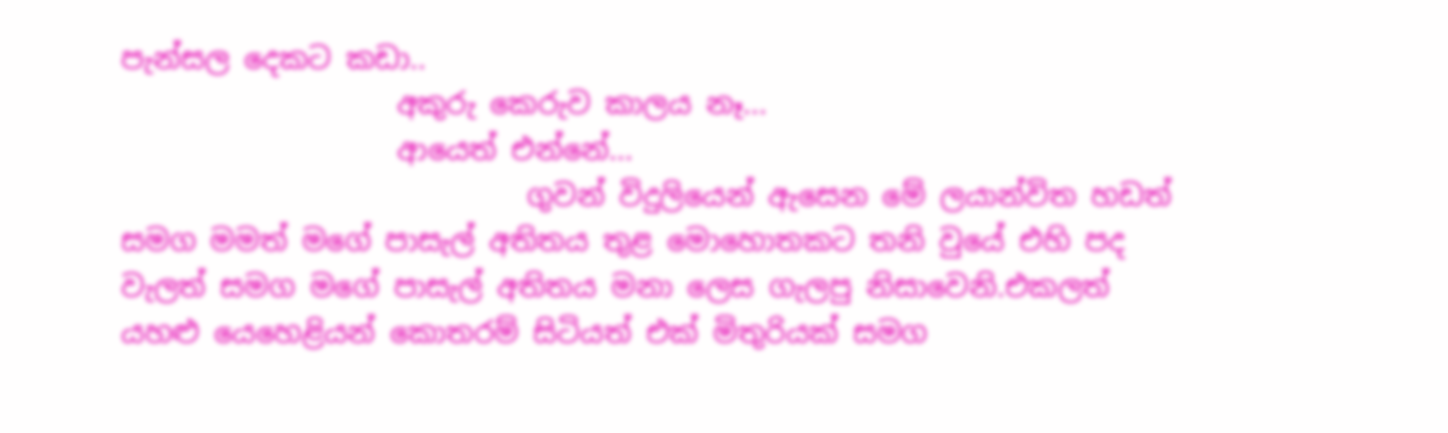පැන්සල දෙකට කඩා..
                   අකුරු කෙරුව කාලය නෑ...
                   ආයෙත් එන්නේ...
                            ගුවන් විදුලියෙන් ඇසෙන මේ ලයාන්විත හඩත් සමග මමත් මගේ පාසැල් අතිතය තුළ මොහොතකට තනි වුයේ එහි පද වැලත් සමග මගේ පාසැල් අතිතය මනා ලෙස ගැලපු නිසාවෙනි.එකලත් යහළු යෙහෙළියන් කොතරම් සිටියත් එක් මිතුරියක් සමග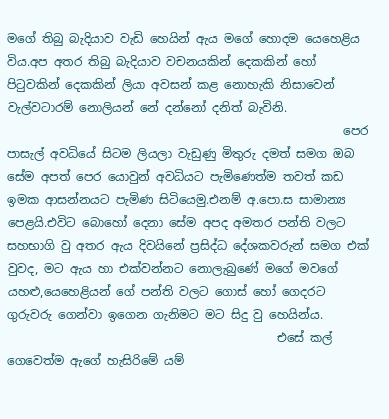මගේ තිබු බැදියාව වැඩි හෙයින් ඇය මගේ හොදම යෙහෙළිය විය.අප අතර තිබු බැදියාව වචනයකින් දෙකකින් හෝ පි‍ටුවකින් දෙකකින් ලියා අවසන් කළ නොහැකි නිසාවෙන් වැල්වටාරම් නොලියන් නේ දන්නෝ දනිත් බැවිනි.
                                                        පෙර පාසැල් අවධියේ සිටම ලියලා වැඩුණු මිතුරු දමත් සමග ඔබ සේම අපත් පෙර යොවුන් අවධියට පැමිණෙත්ම තවත් කඩ ඉමක ආසන්නයට පැමිණ සිටියෙමු.එනම් අ.පො.ස සාමාන්‍ය පෙළයි.එවිට බොහෝ දෙනා සේම අපද අමතර පන්ති වලට සහභාගි වු අතර ඇය දිවයිනේ ප්‍රසිද්ධ දේශකවරුන් සමග එක් වුවද, මට ඇය හා එක්වන්නට නොලැබුණේ මගේ මවගේ යහළු,යෙහෙළියන් ගේ පන්ති වලට ගොස් හෝ ගෙදරට ගුරුවරු ගෙන්වා ඉගෙන ගැනිමට මට සිදු වු හෙයින්ය.
                                             එසේ කල් ගෙවෙත්ම ඇගේ හැසිරිමේ යම්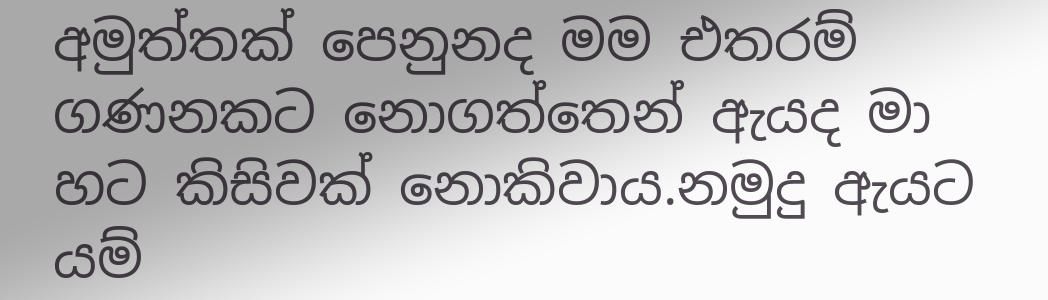අමුත්තක් පෙනුනද මම එතරම් ගණනකට නොගත්තෙන් ඇයද මා හට කිසිවක් නොකිවාය.නමුදු ඇයට යම්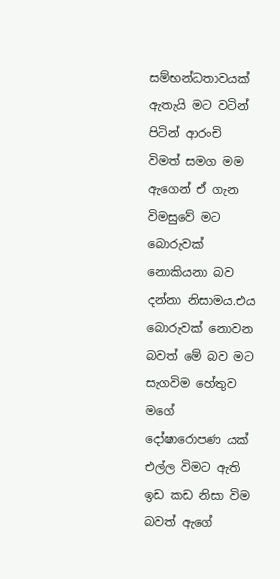සම්භන්ධතාවයක් ඇතැයි මට වටින් පිටින් ආරංචි විමත් සමග මම ඇගෙන් ඒ ගැන විමසුවේ මට බොරුවක් නොකියනා බව දන්නා නිසාමය.එය බොරුවක් නොවන බවත් මේ බව මට සැගවිම හේතුව මගේ දෝෂාරොපණ යක් එල්ල විමට ඇති ඉඩ කඩ නිසා විම බවත් ඇගේ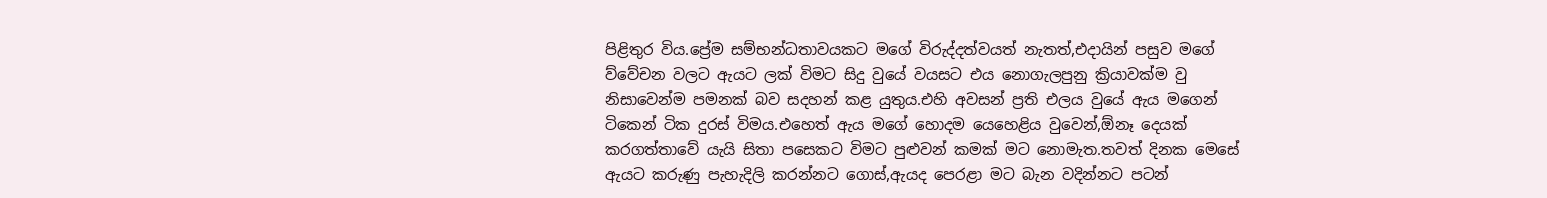පිළිතුර විය.ප්‍රේම සම්භන්ධතාවයකට මගේ විරුද්දත්වයත් නැතත්,එදායින් පසුව මගේ ව්වේචන වලට ඇයට ලක් විමට සිදු වුයේ වයසට එය නොගැලපුනු ක්‍රියාවක්ම වු නිසාවෙන්ම පමනක් බව සදහන් කළ යුතුය.එහි අවසන් ප්‍රති එලය වුයේ ඇය මගෙන් ටිකෙන් ටික දුරස් විමය.එහෙත් ඇය මගේ හොදම යෙහෙළිය වුවෙන්,ඕනෑ දෙයක් කරගත්තාවේ යැයි සිතා පසෙකට විමට පුළුවන් කමක් මට නොමැත.තවත් දිනක මෙසේ ඇයට කරුණු පැහැදිලි කරන්නට ගොස්,ඇයද පෙරළා මට බැන වදින්නට පටන්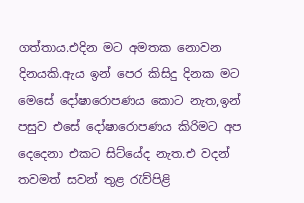ගත්තාය.එදින මට අමතක නොවන දිනයකි.ඇය ඉන් පෙර කිසිදු දිනක මට මෙසේ දෝෂාරොපණය කොට නැත,ඉන් පසුව එසේ දෝෂාරොපණය කිරිමට අප දෙදෙනා එකට සිට්යේද නැත.එ වදන් තවමත් සවන් තුළ ‍රැව්පිළි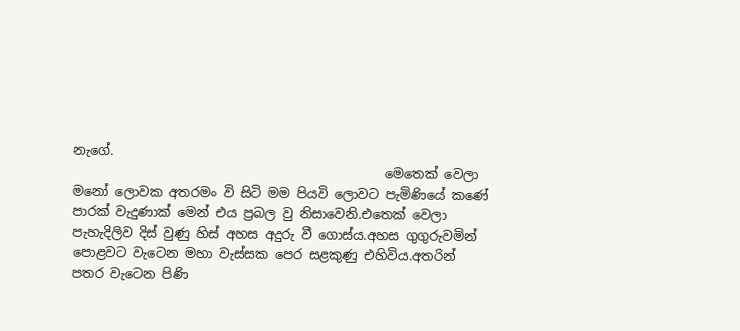නැගේ.
                                                මෙතෙක් වෙලා මනෝ ලොවක අතරමං වි සිටි මම පියවි ලොවට පැමිණියේ කණේ පාරක් වැදුණාක් මෙන් එය ප්‍රබල වු නිසාවෙනි.එතෙක් වෙලා පැහැදිලිව දිස් වුණු හිස් අහස අදුරු වී ගොස්ය.අහස ගුගුරුවමින් පොළවට වැටෙන මහා වැස්සක පෙර සළකුණු එහිවිය.අතරින් පතර වැටෙන පිණි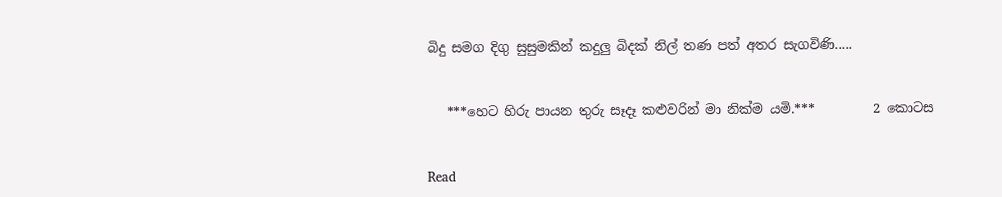බිදු සමග දිගු සුසුමකින් කදුලු බිදක් නිල් තණ පත් අතර සැගවිණි.....


   ***හෙට හිරු පායන තුරු සෑදෑ කළුවරින් මා නික්ම යමි.***         2 කොටස


Read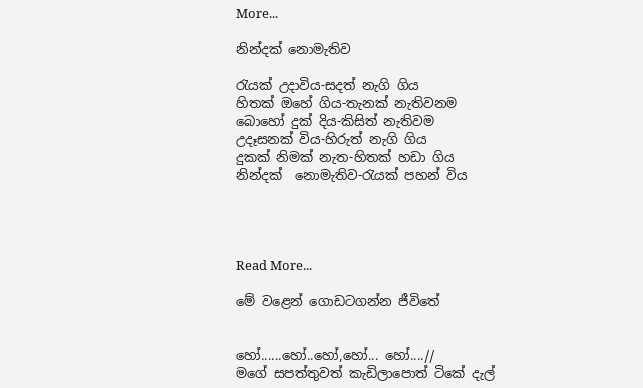More...

නින්දක් නොමැතිව

රැයක් උදාවිය-සදත් නැගි ගිය
හිතක් ඔහේ ගිය-තැනක් නැතිවනම
බොහෝ දුක් දිය-කිසිත් නැතිවම
උදෑසනක් විය-හිරුත් නැගි ගිය
දුකක් නිමක් නැත-හිතක් හඩා ගිය
නින්දක්  නොමැතිව-රැයක් පහන් විය




Read More...

මේ වළෙන් ගොඩටගන්න ජීවිතේ


හෝ......හෝ..හෝ,හෝ... හෝ....//
මගේ සපත්තුවත් කැඩිලාපොත් ටිකේ දැල්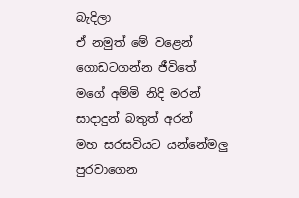බැදිලා
ඒ නමුත් මේ වළෙන් ගොඩටගන්න ජීවිතේ
මගේ අම්මි නිදි මරන් සාදාදුන් බතුත් අරන්
මහ සරසවියට යන්නේමලු පුරවාගෙන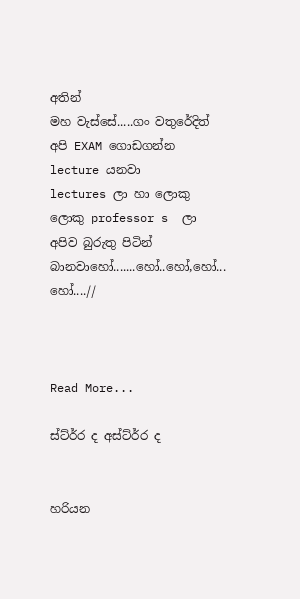අතින්
මහ වැස්සේ.....ගං වතුරේදිත්
අපි EXAM ගොඩගන්න lecture යනවා
lectures ලා හා ලොකු ලොකු professor s  ලා
අපිව බුරුතු පිටින් බානවාහෝ.......හෝ..හෝ,හෝ... හෝ....//



Read More...

ස්ට්ර්‍ර ද අස්ට්ර්‍ර ද


හරියන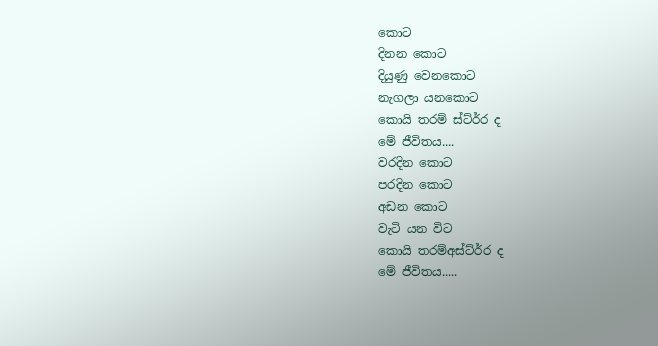කොට
දිනන කොට
දියුණු වෙනකොට
නැගලා යනකොට
කොයි තරම් ස්ට්ර්‍ර ද
මේ ජීවිතය....
වරදින කොට
පරදින කොට
අඩන කොට
වැටි යන විට
කොයි තරම්අස්ට්ර්‍ර ද
මේ ජීවිතය.....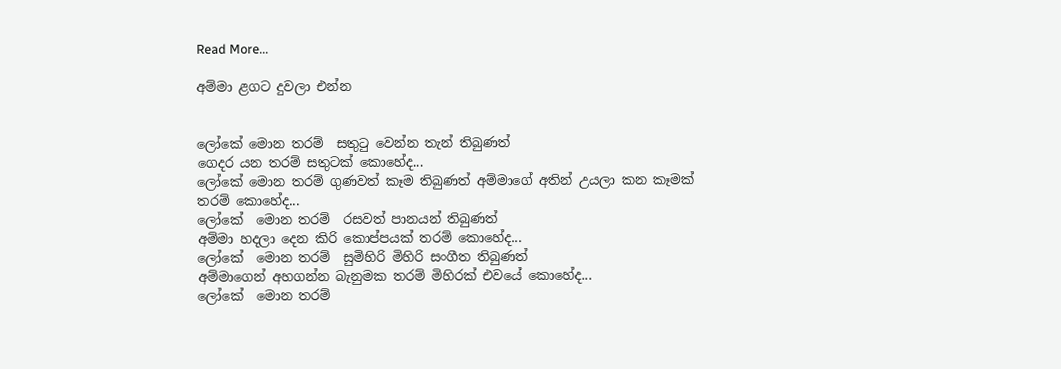Read More...

අම්මා ළගට දුවලා එන්න


ලෝකේ මොන තරම්  සතු‍ටු වෙන්න තැන් තිබුණත්
ගෙදර යන තරම් සතුටක් කොහේද...
ලෝකේ මොන තරම් ගුණවත් කෑම තිබුණත් අම්මාගේ අතින් උයලා කන කෑමක් තරම් කොහේද...
ලෝකේ  මොන තරම්  රසවත් පානයන් තිබුණත්
අම්මා හදලා දෙන කිරි කොප්පයක් තරම් කොහේද...
ලෝකේ  මොන තරම්  සුමිහිරි මිහිරි සංගීත තිබුණත්
අම්මාගෙන් අහගන්න බැනුමක තරම් මිහිරක් එවයේ කොහේද...
ලෝකේ  මොන තරම්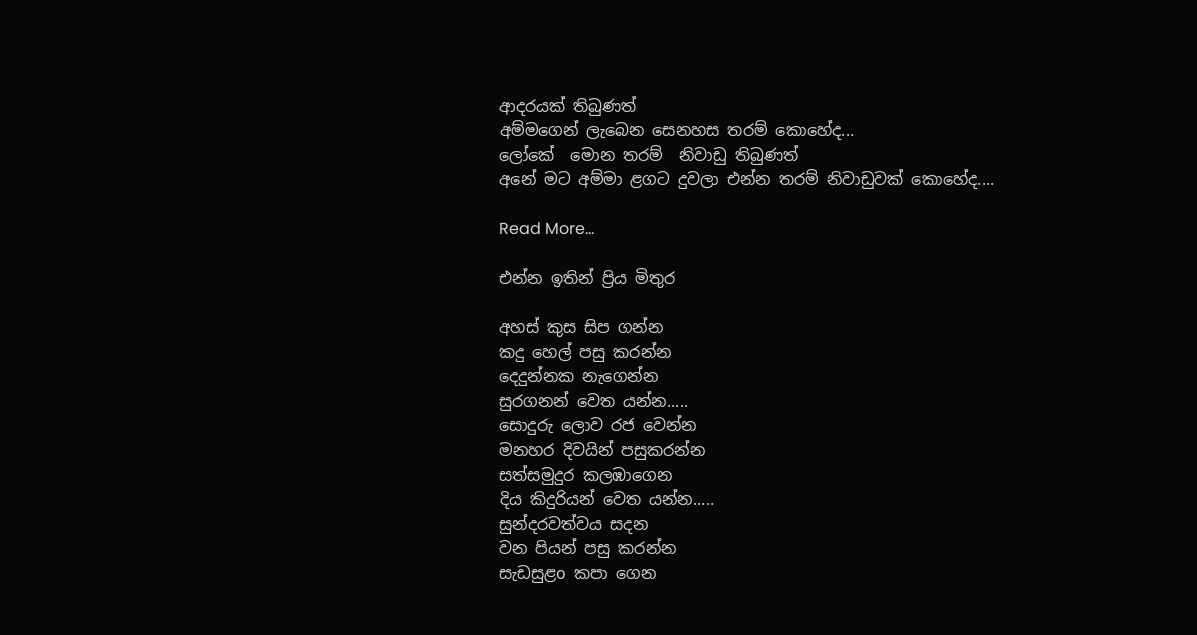ආදරයක් තිබුණත්
අම්මගෙන් ලැබෙන සෙනහස තරම් කොහේද...
ලෝකේ  මොන තරම්  නිවාඩු තිබුණත්
අනේ මට අම්මා ළගට දුවලා එන්න තරම් නිවාඩුවක් කොහේද....

Read More...

එන්න ඉතින් ප්‍රිය මිතුර

අහස් කුස සිප ගන්න
කදු හෙල් පසු කරන්න
දෙදුන්නක නැගෙන්න
සුරගනන් වෙත යන්න.....
සොදුරු ලොව රජ වෙන්න
මනහර දිවයින් පසුකරන්න
සත්සමුදුර කලඹාගෙන
දිය කිදුරියන් වෙත යන්න.....
සුන්දරවත්වය සදන
වන පියන් පසු කරන්න
සැඩසුළo කපා ගෙන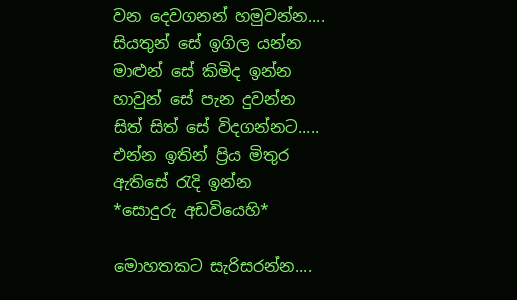වන දෙවගනන් හමුවන්න....
සියතුන් සේ ඉගිල යන්න
මාළුන් සේ කිමිද ඉන්න
හාවුන් සේ පැන දුවන්න
සිත් සිත් සේ විදගන්නට.....
එන්න ඉතින් ප්‍රිය මිතුර
ඇතිසේ රැදි ඉන්න
*සොදුරු අඩවියෙහි*

මොහතකට සැරිසරන්න....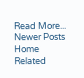Read More...
Newer Posts Home
Related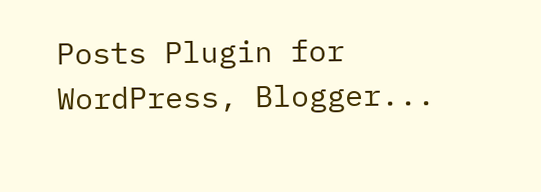Posts Plugin for WordPress, Blogger...